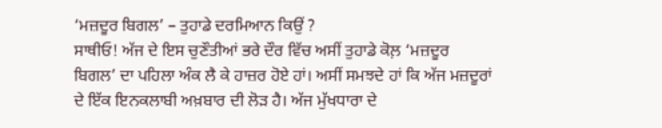‘ਮਜ਼ਦੂਰ ਬਿਗਲ’ – ਤੁਹਾਡੇ ਦਰਮਿਆਨ ਕਿਉਂ ?
ਸਾਥੀਓ! ਅੱਜ ਦੇ ਇਸ ਚੁਣੌਤੀਆਂ ਭਰੇ ਦੌਰ ਵਿੱਚ ਅਸੀਂ ਤੁਹਾਡੇ ਕੋਲ਼ ‘ਮਜ਼ਦੂਰ ਬਿਗਲ’ ਦਾ ਪਹਿਲਾ ਅੰਕ ਲੈ ਕੇ ਹਾਜ਼ਰ ਹੋਏ ਹਾਂ। ਅਸੀਂ ਸਮਝਦੇ ਹਾਂ ਕਿ ਅੱਜ ਮਜ਼ਦੂਰਾਂ ਦੇ ਇੱਕ ਇਨਕਲਾਬੀ ਅਖ਼ਬਾਰ ਦੀ ਲੋੜ ਹੈ। ਅੱਜ ਮੁੱਖਧਾਰਾ ਦੇ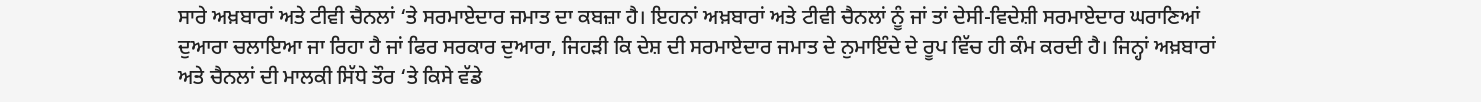ਸਾਰੇ ਅਖ਼ਬਾਰਾਂ ਅਤੇ ਟੀਵੀ ਚੈਨਲਾਂ ‘ਤੇ ਸਰਮਾਏਦਾਰ ਜਮਾਤ ਦਾ ਕਬਜ਼ਾ ਹੈ। ਇਹਨਾਂ ਅਖ਼ਬਾਰਾਂ ਅਤੇ ਟੀਵੀ ਚੈਨਲਾਂ ਨੂੰ ਜਾਂ ਤਾਂ ਦੇਸੀ-ਵਿਦੇਸ਼ੀ ਸਰਮਾਏਦਾਰ ਘਰਾਣਿਆਂ ਦੁਆਰਾ ਚਲਾਇਆ ਜਾ ਰਿਹਾ ਹੈ ਜਾਂ ਫਿਰ ਸਰਕਾਰ ਦੁਆਰਾ, ਜਿਹੜੀ ਕਿ ਦੇਸ਼ ਦੀ ਸਰਮਾਏਦਾਰ ਜਮਾਤ ਦੇ ਨੁਮਾਇੰਦੇ ਦੇ ਰੂਪ ਵਿੱਚ ਹੀ ਕੰਮ ਕਰਦੀ ਹੈ। ਜਿਨ੍ਹਾਂ ਅਖ਼ਬਾਰਾਂ ਅਤੇ ਚੈਨਲਾਂ ਦੀ ਮਾਲਕੀ ਸਿੱਧੇ ਤੌਰ ‘ਤੇ ਕਿਸੇ ਵੱਡੇ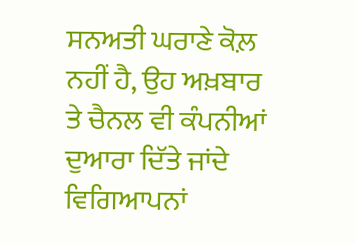ਸਨਅਤੀ ਘਰਾਣੇ ਕੋਲ਼ ਨਹੀਂ ਹੈ, ਉਹ ਅਖ਼ਬਾਰ ਤੇ ਚੈਨਲ ਵੀ ਕੰਪਨੀਆਂ ਦੁਆਰਾ ਦਿੱਤੇ ਜਾਂਦੇ ਵਿਗਿਆਪਨਾਂ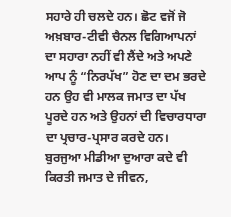ਸਹਾਰੇ ਹੀ ਚਲਦੇ ਹਨ। ਛੋਟ ਵਜੋਂ ਜੋ ਅਖ਼ਬਾਰ-ਟੀਵੀ ਚੈਨਲ ਵਿਗਿਆਪਨਾਂ ਦਾ ਸਹਾਰਾ ਨਹੀਂ ਵੀ ਲੈਂਦੇ ਅਤੇ ਅਪਣੇ ਆਪ ਨੂੰ “ਨਿਰਪੱਖ” ਹੋਣ ਦਾ ਦਮ ਭਰਦੇ ਹਨ ਉਹ ਵੀ ਮਾਲਕ ਜਮਾਤ ਦਾ ਪੱਖ ਪੂਰਦੇ ਹਨ ਅਤੇ ਉਹਨਾਂ ਦੀ ਵਿਚਾਰਧਾਰਾ ਦਾ ਪ੍ਰਚਾਰ-ਪ੍ਰਸਾਰ ਕਰਦੇ ਹਨ। ਬੁਰਜੁਆ ਮੀਡੀਆ ਦੁਆਰਾ ਕਦੇ ਵੀ ਕਿਰਤੀ ਜਮਾਤ ਦੇ ਜੀਵਨ,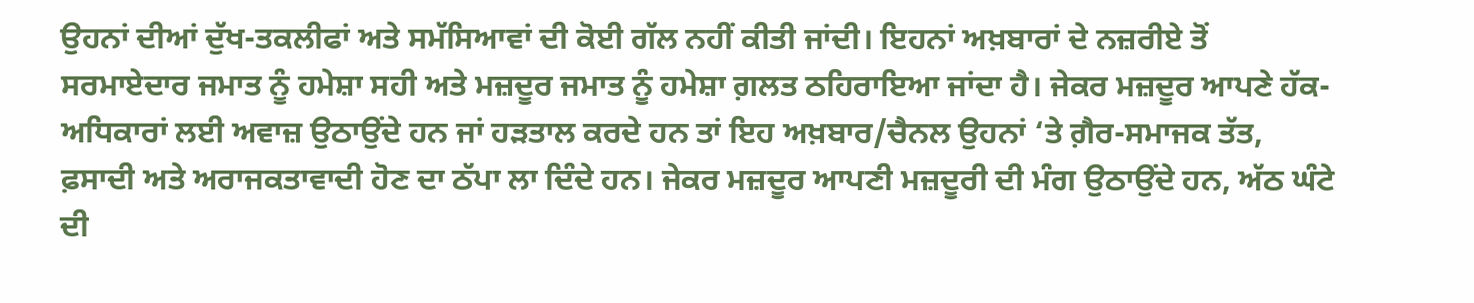ਉਹਨਾਂ ਦੀਆਂ ਦੁੱਖ-ਤਕਲੀਫਾਂ ਅਤੇ ਸਮੱਸਿਆਵਾਂ ਦੀ ਕੋਈ ਗੱਲ ਨਹੀਂ ਕੀਤੀ ਜਾਂਦੀ। ਇਹਨਾਂ ਅਖ਼ਬਾਰਾਂ ਦੇ ਨਜ਼ਰੀਏ ਤੋਂ ਸਰਮਾਏਦਾਰ ਜਮਾਤ ਨੂੰ ਹਮੇਸ਼ਾ ਸਹੀ ਅਤੇ ਮਜ਼ਦੂਰ ਜਮਾਤ ਨੂੰ ਹਮੇਸ਼ਾ ਗ਼ਲਤ ਠਹਿਰਾਇਆ ਜਾਂਦਾ ਹੈ। ਜੇਕਰ ਮਜ਼ਦੂਰ ਆਪਣੇ ਹੱਕ-ਅਧਿਕਾਰਾਂ ਲਈ ਅਵਾਜ਼ ਉਠਾਉਂਦੇ ਹਨ ਜਾਂ ਹੜਤਾਲ ਕਰਦੇ ਹਨ ਤਾਂ ਇਹ ਅਖ਼ਬਾਰ/ਚੈਨਲ ਉਹਨਾਂ ‘ਤੇ ਗ਼ੈਰ-ਸਮਾਜਕ ਤੱਤ, ਫ਼ਸਾਦੀ ਅਤੇ ਅਰਾਜਕਤਾਵਾਦੀ ਹੋਣ ਦਾ ਠੱਪਾ ਲਾ ਦਿੰਦੇ ਹਨ। ਜੇਕਰ ਮਜ਼ਦੂਰ ਆਪਣੀ ਮਜ਼ਦੂਰੀ ਦੀ ਮੰਗ ਉਠਾਉਂਦੇ ਹਨ, ਅੱਠ ਘੰਟੇ ਦੀ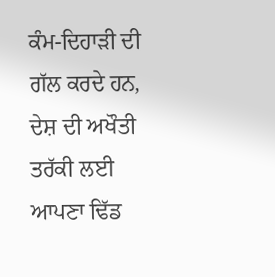ਕੰਮ-ਦਿਹਾੜੀ ਦੀ ਗੱਲ ਕਰਦੇ ਹਨ, ਦੇਸ਼ ਦੀ ਅਖੌਤੀ ਤਰੱਕੀ ਲਈ ਆਪਣਾ ਢਿੱਡ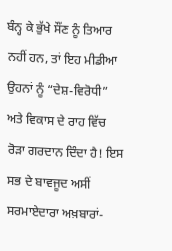ਬੰਨ੍ਹ ਕੇ ਭੁੱਖੇ ਸੌਂਣ ਨੂੰ ਤਿਆਰ ਨਹੀਂ ਹਨ, ਤਾਂ ਇਹ ਮੀਡੀਆ ਉਹਨਾਂ ਨੂੰ “ਦੇਸ਼-ਵਿਰੋਧੀ” ਅਤੇ ਵਿਕਾਸ ਦੇ ਰਾਹ ਵਿੱਚ ਰੋੜਾ ਗਰਦਾਨ ਦਿੰਦਾ ਹੈ! ਇਸ ਸਭ ਦੇ ਬਾਵਜੂਦ ਅਸੀਂ ਸਰਮਾਏਦਾਰਾ ਅਖ਼ਬਾਰਾਂ-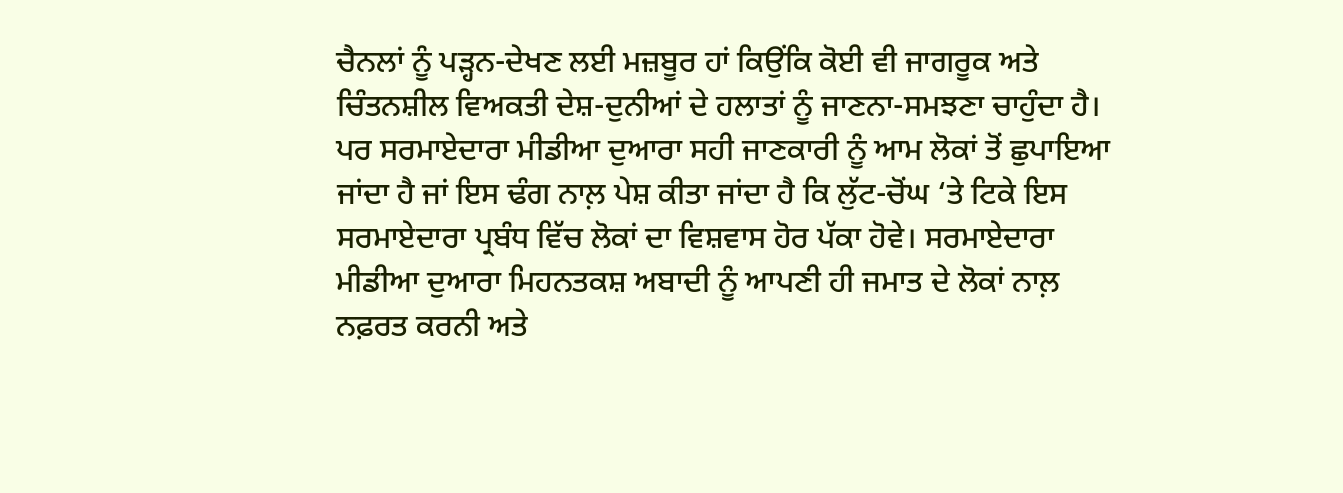ਚੈਨਲਾਂ ਨੂੰ ਪੜ੍ਹਨ-ਦੇਖਣ ਲਈ ਮਜ਼ਬੂਰ ਹਾਂ ਕਿਉਂਕਿ ਕੋਈ ਵੀ ਜਾਗਰੂਕ ਅਤੇ ਚਿੰਤਨਸ਼ੀਲ ਵਿਅਕਤੀ ਦੇਸ਼-ਦੁਨੀਆਂ ਦੇ ਹਲਾਤਾਂ ਨੂੰ ਜਾਣਨਾ-ਸਮਝਣਾ ਚਾਹੁੰਦਾ ਹੈ। ਪਰ ਸਰਮਾਏਦਾਰਾ ਮੀਡੀਆ ਦੁਆਰਾ ਸਹੀ ਜਾਣਕਾਰੀ ਨੂੰ ਆਮ ਲੋਕਾਂ ਤੋਂ ਛੁਪਾਇਆ ਜਾਂਦਾ ਹੈ ਜਾਂ ਇਸ ਢੰਗ ਨਾਲ਼ ਪੇਸ਼ ਕੀਤਾ ਜਾਂਦਾ ਹੈ ਕਿ ਲੁੱਟ-ਚੋਂਘ ‘ਤੇ ਟਿਕੇ ਇਸ ਸਰਮਾਏਦਾਰਾ ਪ੍ਰਬੰਧ ਵਿੱਚ ਲੋਕਾਂ ਦਾ ਵਿਸ਼ਵਾਸ ਹੋਰ ਪੱਕਾ ਹੋਵੇ। ਸਰਮਾਏਦਾਰਾ ਮੀਡੀਆ ਦੁਆਰਾ ਮਿਹਨਤਕਸ਼ ਅਬਾਦੀ ਨੂੰ ਆਪਣੀ ਹੀ ਜਮਾਤ ਦੇ ਲੋਕਾਂ ਨਾਲ਼ ਨਫ਼ਰਤ ਕਰਨੀ ਅਤੇ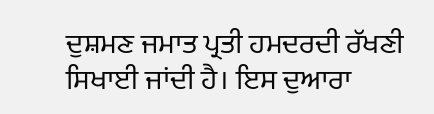ਦੁਸ਼ਮਣ ਜਮਾਤ ਪ੍ਰਤੀ ਹਮਦਰਦੀ ਰੱਖਣੀ ਸਿਖਾਈ ਜਾਂਦੀ ਹੈ। ਇਸ ਦੁਆਰਾ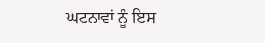ਘਟਨਾਵਾਂ ਨੂੰ ਇਸ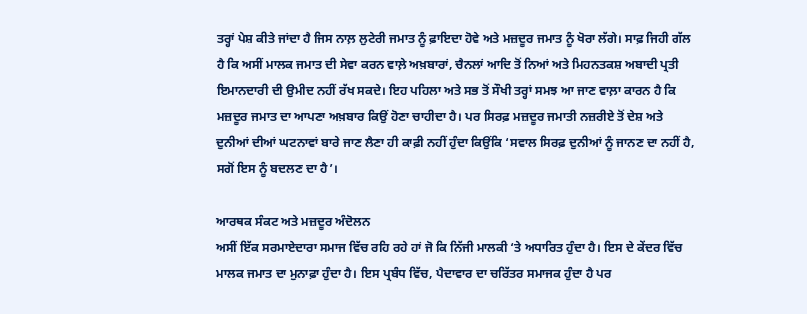ਤਰ੍ਹਾਂ ਪੇਸ਼ ਕੀਤੇ ਜਾਂਦਾ ਹੈ ਜਿਸ ਨਾਲ਼ ਲੁਟੇਰੀ ਜਮਾਤ ਨੂੰ ਫ਼ਾਇਦਾ ਹੋਵੇ ਅਤੇ ਮਜ਼ਦੂਰ ਜਮਾਤ ਨੂੰ ਖੋਰਾ ਲੱਗੇ। ਸਾਫ਼ ਜਿਹੀ ਗੱਲ ਹੈ ਕਿ ਅਸੀਂ ਮਾਲਕ ਜਮਾਤ ਦੀ ਸੇਵਾ ਕਰਨ ਵਾਲ਼ੇ ਅਖ਼ਬਾਰਾਂ, ਚੈਨਲਾਂ ਆਦਿ ਤੋਂ ਨਿਆਂ ਅਤੇ ਮਿਹਨਤਕਸ਼ ਅਬਾਦੀ ਪ੍ਰਤੀ ਇਮਾਨਦਾਰੀ ਦੀ ਉਮੀਦ ਨਹੀਂ ਰੱਖ ਸਕਦੇ। ਇਹ ਪਹਿਲਾ ਅਤੇ ਸਭ ਤੋਂ ਸੌਖੀ ਤਰ੍ਹਾਂ ਸਮਝ ਆ ਜਾਣ ਵਾਲ਼ਾ ਕਾਰਨ ਹੈ ਕਿ ਮਜ਼ਦੂਰ ਜਮਾਤ ਦਾ ਆਪਣਾ ਅਖ਼ਬਾਰ ਕਿਉਂ ਹੋਣਾ ਚਾਹੀਦਾ ਹੈ। ਪਰ ਸਿਰਫ਼ ਮਜ਼ਦੂਰ ਜਮਾਤੀ ਨਜ਼ਰੀਏ ਤੋਂ ਦੇਸ਼ ਅਤੇ ਦੁਨੀਆਂ ਦੀਆਂ ਘਟਨਾਵਾਂ ਬਾਰੇ ਜਾਣ ਲੈਣਾ ਹੀ ਕਾਫ਼ੀ ਨਹੀਂ ਹੁੰਦਾ ਕਿਉਂਕਿ ‘ਸਵਾਲ ਸਿਰਫ਼ ਦੁਨੀਆਂ ਨੂੰ ਜਾਨਣ ਦਾ ਨਹੀਂ ਹੈ, ਸਗੋਂ ਇਸ ਨੂੰ ਬਦਲਣ ਦਾ ਹੈ’।

ਆਰਥਕ ਸੰਕਟ ਅਤੇ ਮਜ਼ਦੂਰ ਅੰਦੋਲਨ
ਅਸੀਂ ਇੱਕ ਸਰਮਾਏਦਾਰਾ ਸਮਾਜ ਵਿੱਚ ਰਹਿ ਰਹੇ ਹਾਂ ਜੋ ਕਿ ਨਿੱਜੀ ਮਾਲਕੀ ‘ਤੇ ਅਧਾਰਿਤ ਹੁੰਦਾ ਹੈ। ਇਸ ਦੇ ਕੇਂਦਰ ਵਿੱਚ ਮਾਲਕ ਜਮਾਤ ਦਾ ਮੁਨਾਫ਼ਾ ਹੁੰਦਾ ਹੈ। ਇਸ ਪ੍ਰਬੰਧ ਵਿੱਚ, ਪੈਦਾਵਾਰ ਦਾ ਚਰਿੱਤਰ ਸਮਾਜਕ ਹੁੰਦਾ ਹੈ ਪਰ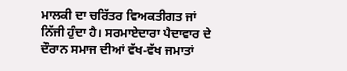ਮਾਲਕੀ ਦਾ ਚਰਿੱਤਰ ਵਿਅਕਤੀਗਤ ਜਾਂ ਨਿੱਜੀ ਹੁੰਦਾ ਹੈ। ਸਰਮਾਏਦਾਰਾ ਪੈਦਾਵਾਰ ਦੇ ਦੌਰਾਨ ਸਮਾਜ ਦੀਆਂ ਵੱਖ-ਵੱਖ ਜਮਾਤਾਂ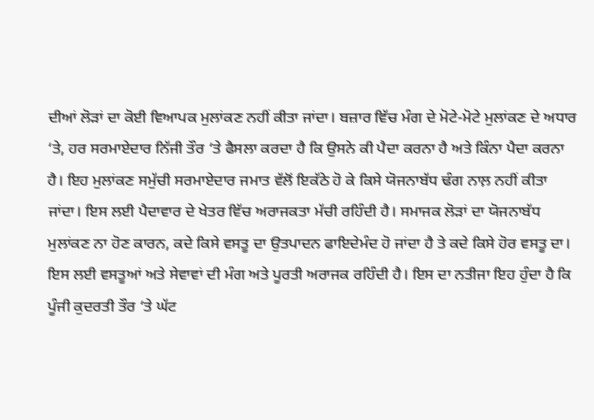ਦੀਆਂ ਲੋੜਾਂ ਦਾ ਕੋਈ ਵਿਆਪਕ ਮੁਲਾਂਕਣ ਨਹੀਂ ਕੀਤਾ ਜਾਂਦਾ। ਬਜ਼ਾਰ ਵਿੱਚ ਮੰਗ ਦੇ ਮੋਟੇ-ਮੋਟੇ ਮੁਲਾਂਕਣ ਦੇ ਅਧਾਰ ‘ਤੇ, ਹਰ ਸਰਮਾਏਦਾਰ ਨਿੱਜੀ ਤੌਰ ‘ਤੇ ਫੈਸਲਾ ਕਰਦਾ ਹੈ ਕਿ ਉਸਨੇ ਕੀ ਪੈਦਾ ਕਰਨਾ ਹੈ ਅਤੇ ਕਿੰਨਾ ਪੈਦਾ ਕਰਨਾ ਹੈ। ਇਹ ਮੁਲਾਂਕਣ ਸਮੁੱਚੀ ਸਰਮਾਏਦਾਰ ਜਮਾਤ ਵੱਲੋਂ ਇਕੱਠੇ ਹੋ ਕੇ ਕਿਸੇ ਯੋਜਨਾਬੱਧ ਢੰਗ ਨਾਲ਼ ਨਹੀਂ ਕੀਤਾ ਜਾਂਦਾ। ਇਸ ਲਈ ਪੈਦਾਵਾਰ ਦੇ ਖੇਤਰ ਵਿੱਚ ਅਰਾਜਕਤਾ ਮੱਚੀ ਰਹਿੰਦੀ ਹੈ। ਸਮਾਜਕ ਲੋੜਾਂ ਦਾ ਯੋਜਨਾਬੱਧ ਮੁਲਾਂਕਣ ਨਾ ਹੋਣ ਕਾਰਨ, ਕਦੇ ਕਿਸੇ ਵਸਤੂ ਦਾ ਉਤਪਾਦਨ ਫਾਇਦੇਮੰਦ ਹੋ ਜਾਂਦਾ ਹੈ ਤੇ ਕਦੇ ਕਿਸੇ ਹੋਰ ਵਸਤੂ ਦਾ। ਇਸ ਲਈ ਵਸਤੂਆਂ ਅਤੇ ਸੇਵਾਵਾਂ ਦੀ ਮੰਗ ਅਤੇ ਪੂਰਤੀ ਅਰਾਜਕ ਰਹਿੰਦੀ ਹੈ। ਇਸ ਦਾ ਨਤੀਜਾ ਇਹ ਹੁੰਦਾ ਹੈ ਕਿ ਪੂੰਜੀ ਕੁਦਰਤੀ ਤੌਰ ‘ਤੇ ਘੱਟ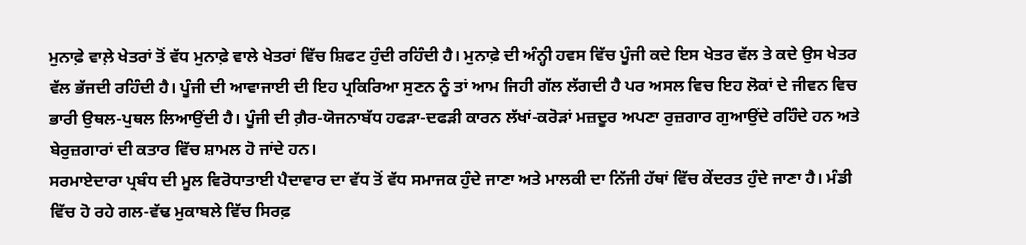ਮੁਨਾਫ਼ੇ ਵਾਲ਼ੇ ਖੇਤਰਾਂ ਤੋਂ ਵੱਧ ਮੁਨਾਫ਼ੇ ਵਾਲੇ ਖੇਤਰਾਂ ਵਿੱਚ ਸ਼ਿਫਟ ਹੁੰਦੀ ਰਹਿੰਦੀ ਹੈ। ਮੁਨਾਫ਼ੇ ਦੀ ਅੰਨ੍ਹੀ ਹਵਸ ਵਿੱਚ ਪੂੰਜੀ ਕਦੇ ਇਸ ਖੇਤਰ ਵੱਲ ਤੇ ਕਦੇ ਉਸ ਖੇਤਰ ਵੱਲ ਭੱਜਦੀ ਰਹਿੰਦੀ ਹੈ। ਪੂੰਜੀ ਦੀ ਆਵਾਜਾਈ ਦੀ ਇਹ ਪ੍ਰਕਿਰਿਆ ਸੁਣਨ ਨੂੰ ਤਾਂ ਆਮ ਜਿਹੀ ਗੱਲ ਲੱਗਦੀ ਹੈ ਪਰ ਅਸਲ ਵਿਚ ਇਹ ਲੋਕਾਂ ਦੇ ਜੀਵਨ ਵਿਚ ਭਾਰੀ ਉਥਲ-ਪੁਥਲ ਲਿਆਉਂਦੀ ਹੈ। ਪੂੰਜੀ ਦੀ ਗ਼ੈਰ-ਯੋਜਨਾਬੱਧ ਹਫੜਾ-ਦਫੜੀ ਕਾਰਨ ਲੱਖਾਂ-ਕਰੋੜਾਂ ਮਜ਼ਦੂਰ ਅਪਣਾ ਰੁਜ਼ਗਾਰ ਗੁਆਉਂਦੇ ਰਹਿੰਦੇ ਹਨ ਅਤੇ ਬੇਰੁਜ਼ਗਾਰਾਂ ਦੀ ਕਤਾਰ ਵਿੱਚ ਸ਼ਾਮਲ ਹੋ ਜਾਂਦੇ ਹਨ।
ਸਰਮਾਏਦਾਰਾ ਪ੍ਰਬੰਧ ਦੀ ਮੂਲ ਵਿਰੋਧਾਤਾਈ ਪੈਦਾਵਾਰ ਦਾ ਵੱਧ ਤੋਂ ਵੱਧ ਸਮਾਜਕ ਹੁੰਦੇ ਜਾਣਾ ਅਤੇ ਮਾਲਕੀ ਦਾ ਨਿੱਜੀ ਹੱਥਾਂ ਵਿੱਚ ਕੇਂਦਰਤ ਹੁੰਦੇ ਜਾਣਾ ਹੈ। ਮੰਡੀ ਵਿੱਚ ਹੋ ਰਹੇ ਗਲ-ਵੱਢ ਮੁਕਾਬਲੇ ਵਿੱਚ ਸਿਰਫ਼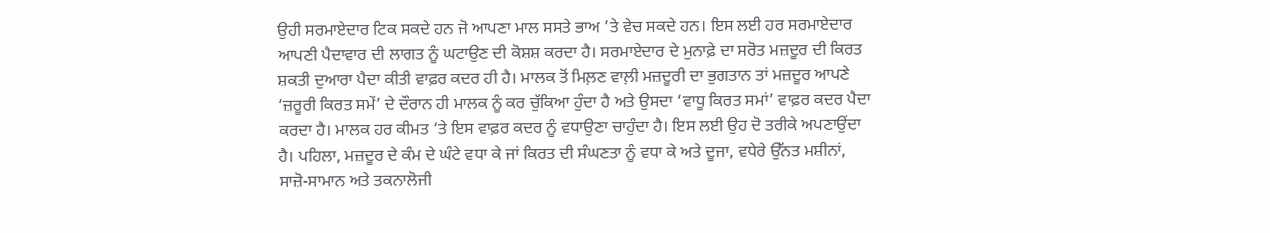ਉਹੀ ਸਰਮਾਏਦਾਰ ਟਿਕ ਸਕਦੇ ਹਨ ਜੋ ਆਪਣਾ ਮਾਲ ਸਸਤੇ ਭਾਅ ’ਤੇ ਵੇਚ ਸਕਦੇ ਹਨ। ਇਸ ਲਈ ਹਰ ਸਰਮਾਏਦਾਰ ਆਪਣੀ ਪੈਦਾਵਾਰ ਦੀ ਲਾਗਤ ਨੂੰ ਘਟਾਉਣ ਦੀ ਕੋਸ਼ਸ਼ ਕਰਦਾ ਹੈ। ਸਰਮਾਏਦਾਰ ਦੇ ਮੁਨਾਫ਼ੇ ਦਾ ਸਰੋਤ ਮਜ਼ਦੂਰ ਦੀ ਕਿਰਤ ਸ਼ਕਤੀ ਦੁਆਰਾ ਪੈਦਾ ਕੀਤੀ ਵਾਫ਼ਰ ਕਦਰ ਹੀ ਹੈ। ਮਾਲਕ ਤੋਂ ਮਿਲ਼ਣ ਵਾਲ਼ੀ ਮਜ਼ਦੂਰੀ ਦਾ ਭੁਗਤਾਨ ਤਾਂ ਮਜ਼ਦੂਰ ਆਪਣੇ ‘ਜ਼ਰੂਰੀ ਕਿਰਤ ਸਮੇਂ’ ਦੇ ਦੌਰਾਨ ਹੀ ਮਾਲਕ ਨੂੰ ਕਰ ਚੁੱਕਿਆ ਹੁੰਦਾ ਹੈ ਅਤੇ ਉਸਦਾ ‘ਵਾਧੂ ਕਿਰਤ ਸਮਾਂ’ ਵਾਫ਼ਰ ਕਦਰ ਪੈਦਾ ਕਰਦਾ ਹੈ। ਮਾਲਕ ਹਰ ਕੀਮਤ ‘ਤੇ ਇਸ ਵਾਫ਼ਰ ਕਦਰ ਨੂੰ ਵਧਾਉਣਾ ਚਾਹੁੰਦਾ ਹੈ। ਇਸ ਲਈ ਉਹ ਦੋ ਤਰੀਕੇ ਅਪਣਾਉਂਦਾ ਹੈ। ਪਹਿਲਾ, ਮਜ਼ਦੂਰ ਦੇ ਕੰਮ ਦੇ ਘੰਟੇ ਵਧਾ ਕੇ ਜਾਂ ਕਿਰਤ ਦੀ ਸੰਘਣਤਾ ਨੂੰ ਵਧਾ ਕੇ ਅਤੇ ਦੂਜਾ, ਵਧੇਰੇ ਉੱਨਤ ਮਸ਼ੀਨਾਂ, ਸਾਜ਼ੋ-ਸਾਮਾਨ ਅਤੇ ਤਕਨਾਲੋਜੀ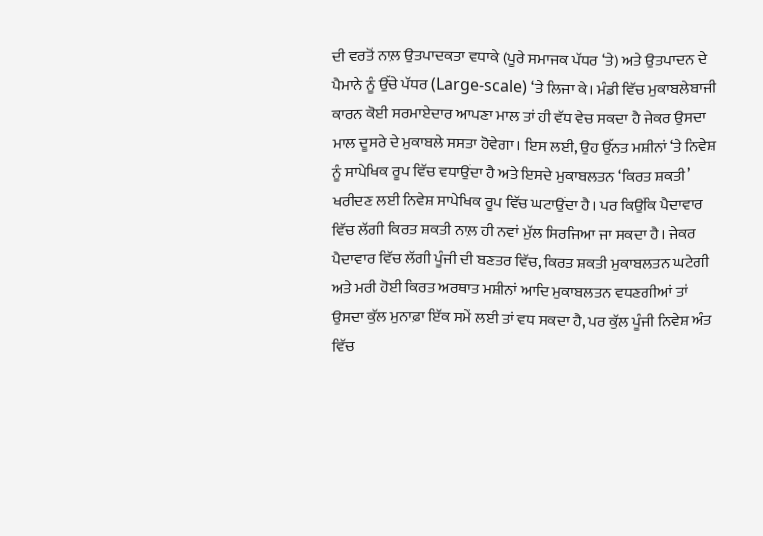ਦੀ ਵਰਤੋਂ ਨਾਲ਼ ਉਤਪਾਦਕਤਾ ਵਧਾਕੇ (ਪੂਰੇ ਸਮਾਜਕ ਪੱਧਰ ‘ਤੇ) ਅਤੇ ਉਤਪਾਦਨ ਦੇ ਪੈਮਾਨੇ ਨੂੰ ਉੱਚੇ ਪੱਧਰ (Large-scale) ‘ਤੇ ਲਿਜਾ ਕੇ। ਮੰਡੀ ਵਿੱਚ ਮੁਕਾਬਲੇਬਾਜੀ ਕਾਰਨ ਕੋਈ ਸਰਮਾਏਦਾਰ ਆਪਣਾ ਮਾਲ ਤਾਂ ਹੀ ਵੱਧ ਵੇਚ ਸਕਦਾ ਹੈ ਜੇਕਰ ਉਸਦਾ ਮਾਲ ਦੂਸਰੇ ਦੇ ਮੁਕਾਬਲੇ ਸਸਤਾ ਹੋਵੇਗਾ। ਇਸ ਲਈ, ਉਹ ਉੱਨਤ ਮਸ਼ੀਨਾਂ ‘ਤੇ ਨਿਵੇਸ਼ ਨੂੰ ਸਾਪੇਖਿਕ ਰੂਪ ਵਿੱਚ ਵਧਾਉਂਦਾ ਹੈ ਅਤੇ ਇਸਦੇ ਮੁਕਾਬਲਤਨ ‘ਕਿਰਤ ਸ਼ਕਤੀ’ ਖਰੀਦਣ ਲਈ ਨਿਵੇਸ਼ ਸਾਪੇਖਿਕ ਰੂਪ ਵਿੱਚ ਘਟਾਉਂਦਾ ਹੈ। ਪਰ ਕਿਉਂਕਿ ਪੈਦਾਵਾਰ ਵਿੱਚ ਲੱਗੀ ਕਿਰਤ ਸ਼ਕਤੀ ਨਾਲ਼ ਹੀ ਨਵਾਂ ਮੁੱਲ ਸਿਰਜਿਆ ਜਾ ਸਕਦਾ ਹੈ। ਜੇਕਰ ਪੈਦਾਵਾਰ ਵਿੱਚ ਲੱਗੀ ਪੂੰਜੀ ਦੀ ਬਣਤਰ ਵਿੱਚ, ਕਿਰਤ ਸ਼ਕਤੀ ਮੁਕਾਬਲਤਨ ਘਟੇਗੀ ਅਤੇ ਮਰੀ ਹੋਈ ਕਿਰਤ ਅਰਥਾਤ ਮਸ਼ੀਨਾਂ ਆਦਿ ਮੁਕਾਬਲਤਨ ਵਧਣਗੀਆਂ ਤਾਂ ਉਸਦਾ ਕੁੱਲ ਮੁਨਾਫ਼ਾ ਇੱਕ ਸਮੇਂ ਲਈ ਤਾਂ ਵਧ ਸਕਦਾ ਹੈ, ਪਰ ਕੁੱਲ ਪੂੰਜੀ ਨਿਵੇਸ਼ ਅੰਤ ਵਿੱਚ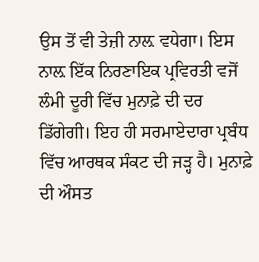ਉਸ ਤੋਂ ਵੀ ਤੇਜ਼ੀ ਨਾਲ਼ ਵਧੇਗਾ। ਇਸ ਨਾਲ਼ ਇੱਕ ਨਿਰਣਾਇਕ ਪ੍ਰਵਿਰਤੀ ਵਜੋਂ ਲੰਮੀ ਦੂਰੀ ਵਿੱਚ ਮੁਨਾਫ਼ੇ ਦੀ ਦਰ ਡਿੱਗੇਗੀ। ਇਹ ਹੀ ਸਰਮਾਏਦਾਰਾ ਪ੍ਰਬੰਧ ਵਿੱਚ ਆਰਥਕ ਸੰਕਟ ਦੀ ਜੜ੍ਹ ਹੈ। ਮੁਨਾਫ਼ੇ ਦੀ ਔਸਤ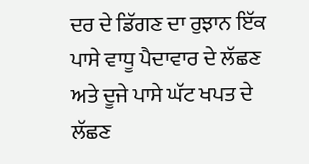ਦਰ ਦੇ ਡਿੱਗਣ ਦਾ ਰੁਝਾਨ ਇੱਕ ਪਾਸੇ ਵਾਧੂ ਪੈਦਾਵਾਰ ਦੇ ਲੱਛਣ ਅਤੇ ਦੂਜੇ ਪਾਸੇ ਘੱਟ ਖਪਤ ਦੇ ਲੱਛਣ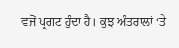ਵਜੋਂ ਪ੍ਰਗਟ ਹੁੰਦਾ ਹੈ। ਕੁਝ ਅੰਤਰਾਲਾਂ ‘ਤੇ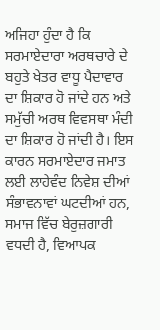ਅਜਿਹਾ ਹੁੰਦਾ ਹੈ ਕਿ ਸਰਮਾਏਦਾਰਾ ਅਰਥਚਾਰੇ ਦੇ ਬਹੁਤੇ ਖੇਤਰ ਵਾਧੂ ਪੈਦਾਵਾਰ ਦਾ ਸ਼ਿਕਾਰ ਹੋ ਜਾਂਦੇ ਹਨ ਅਤੇ ਸਮੁੱਚੀ ਅਰਥ ਵਿਵਸਥਾ ਮੰਦੀ ਦਾ ਸ਼ਿਕਾਰ ਹੋ ਜਾਂਦੀ ਹੈ। ਇਸ ਕਾਰਨ ਸਰਮਾਏਦਾਰ ਜਮਾਤ ਲਈ ਲਾਹੇਵੰਦ ਨਿਵੇਸ਼ ਦੀਆਂ ਸੰਭਾਵਨਾਵਾਂ ਘਟਦੀਆਂ ਹਨ, ਸਮਾਜ ਵਿੱਚ ਬੇਰੁਜ਼ਗਾਰੀ ਵਧਦੀ ਹੈ, ਵਿਆਪਕ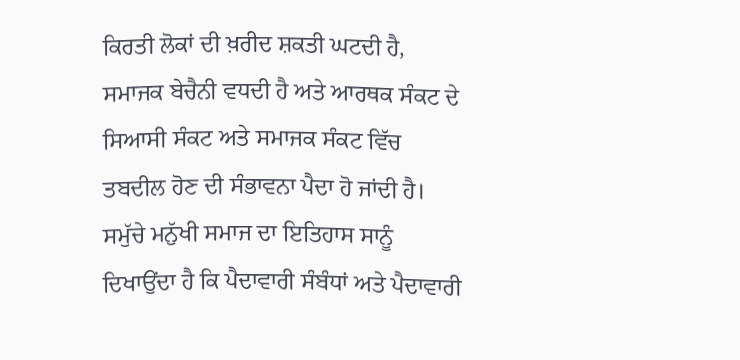ਕਿਰਤੀ ਲੋਕਾਂ ਦੀ ਖ਼ਰੀਦ ਸ਼ਕਤੀ ਘਟਦੀ ਹੈ, ਸਮਾਜਕ ਬੇਚੈਨੀ ਵਧਦੀ ਹੈ ਅਤੇ ਆਰਥਕ ਸੰਕਟ ਦੇ ਸਿਆਸੀ ਸੰਕਟ ਅਤੇ ਸਮਾਜਕ ਸੰਕਟ ਵਿੱਚ ਤਬਦੀਲ ਹੋਣ ਦੀ ਸੰਭਾਵਨਾ ਪੈਦਾ ਹੋ ਜਾਂਦੀ ਹੈ।
ਸਮੁੱਚੇ ਮਨੁੱਖੀ ਸਮਾਜ ਦਾ ਇਤਿਹਾਸ ਸਾਨੂੰ ਦਿਖਾਉਂਦਾ ਹੈ ਕਿ ਪੈਦਾਵਾਰੀ ਸੰਬੰਧਾਂ ਅਤੇ ਪੈਦਾਵਾਰੀ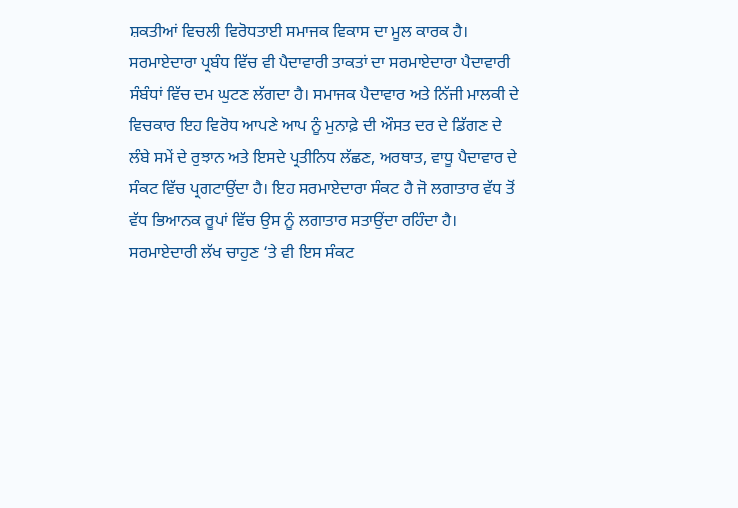ਸ਼ਕਤੀਆਂ ਵਿਚਲੀ ਵਿਰੋਧਤਾਈ ਸਮਾਜਕ ਵਿਕਾਸ ਦਾ ਮੂਲ ਕਾਰਕ ਹੈ। ਸਰਮਾਏਦਾਰਾ ਪ੍ਰਬੰਧ ਵਿੱਚ ਵੀ ਪੈਦਾਵਾਰੀ ਤਾਕਤਾਂ ਦਾ ਸਰਮਾਏਦਾਰਾ ਪੈਦਾਵਾਰੀ ਸੰਬੰਧਾਂ ਵਿੱਚ ਦਮ ਘੁਟਣ ਲੱਗਦਾ ਹੈ। ਸਮਾਜਕ ਪੈਦਾਵਾਰ ਅਤੇ ਨਿੱਜੀ ਮਾਲਕੀ ਦੇ ਵਿਚਕਾਰ ਇਹ ਵਿਰੋਧ ਆਪਣੇ ਆਪ ਨੂੰ ਮੁਨਾਫ਼ੇ ਦੀ ਔਸਤ ਦਰ ਦੇ ਡਿੱਗਣ ਦੇ ਲੰਬੇ ਸਮੇਂ ਦੇ ਰੁਝਾਨ ਅਤੇ ਇਸਦੇ ਪ੍ਰਤੀਨਿਧ ਲੱਛਣ, ਅਰਥਾਤ, ਵਾਧੂ ਪੈਦਾਵਾਰ ਦੇ ਸੰਕਟ ਵਿੱਚ ਪ੍ਰਗਟਾਉਂਦਾ ਹੈ। ਇਹ ਸਰਮਾਏਦਾਰਾ ਸੰਕਟ ਹੈ ਜੋ ਲਗਾਤਾਰ ਵੱਧ ਤੋਂ ਵੱਧ ਭਿਆਨਕ ਰੂਪਾਂ ਵਿੱਚ ਉਸ ਨੂੰ ਲਗਾਤਾਰ ਸਤਾਉਂਦਾ ਰਹਿੰਦਾ ਹੈ। ਸਰਮਾਏਦਾਰੀ ਲੱਖ ਚਾਹੁਣ ‘ਤੇ ਵੀ ਇਸ ਸੰਕਟ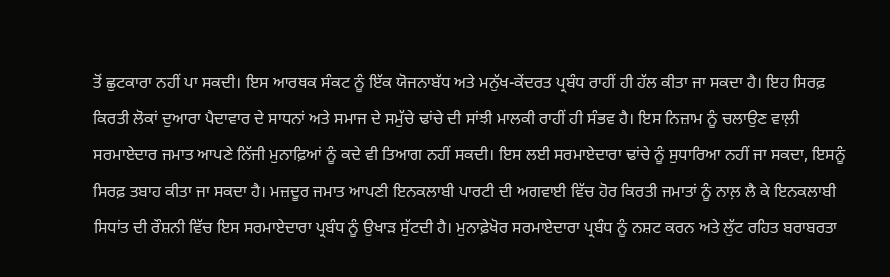ਤੋਂ ਛੁਟਕਾਰਾ ਨਹੀਂ ਪਾ ਸਕਦੀ। ਇਸ ਆਰਥਕ ਸੰਕਟ ਨੂੰ ਇੱਕ ਯੋਜਨਾਬੱਧ ਅਤੇ ਮਨੁੱਖ-ਕੇਂਦਰਤ ਪ੍ਰਬੰਧ ਰਾਹੀਂ ਹੀ ਹੱਲ ਕੀਤਾ ਜਾ ਸਕਦਾ ਹੈ। ਇਹ ਸਿਰਫ਼ ਕਿਰਤੀ ਲੋਕਾਂ ਦੁਆਰਾ ਪੈਦਾਵਾਰ ਦੇ ਸਾਧਨਾਂ ਅਤੇ ਸਮਾਜ ਦੇ ਸਮੁੱਚੇ ਢਾਂਚੇ ਦੀ ਸਾਂਝੀ ਮਾਲਕੀ ਰਾਹੀਂ ਹੀ ਸੰਭਵ ਹੈ। ਇਸ ਨਿਜ਼ਾਮ ਨੂੰ ਚਲਾਉਣ ਵਾਲ਼ੀ ਸਰਮਾਏਦਾਰ ਜਮਾਤ ਆਪਣੇ ਨਿੱਜੀ ਮੁਨਾਫ਼ਿਆਂ ਨੂੰ ਕਦੇ ਵੀ ਤਿਆਗ ਨਹੀਂ ਸਕਦੀ। ਇਸ ਲਈ ਸਰਮਾਏਦਾਰਾ ਢਾਂਚੇ ਨੂੰ ਸੁਧਾਰਿਆ ਨਹੀਂ ਜਾ ਸਕਦਾ, ਇਸਨੂੰ ਸਿਰਫ਼ ਤਬਾਹ ਕੀਤਾ ਜਾ ਸਕਦਾ ਹੈ। ਮਜ਼ਦੂਰ ਜਮਾਤ ਆਪਣੀ ਇਨਕਲਾਬੀ ਪਾਰਟੀ ਦੀ ਅਗਵਾਈ ਵਿੱਚ ਹੋਰ ਕਿਰਤੀ ਜਮਾਤਾਂ ਨੂੰ ਨਾਲ਼ ਲੈ ਕੇ ਇਨਕਲਾਬੀ ਸਿਧਾਂਤ ਦੀ ਰੌਸ਼ਨੀ ਵਿੱਚ ਇਸ ਸਰਮਾਏਦਾਰਾ ਪ੍ਰਬੰਧ ਨੂੰ ਉਖਾੜ ਸੁੱਟਦੀ ਹੈ। ਮੁਨਾਫ਼ੇਖੋਰ ਸਰਮਾਏਦਾਰਾ ਪ੍ਰਬੰਧ ਨੂੰ ਨਸ਼ਟ ਕਰਨ ਅਤੇ ਲੁੱਟ ਰਹਿਤ ਬਰਾਬਰਤਾ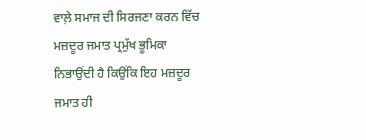ਵਾਲ਼ੇ ਸਮਾਜ ਦੀ ਸਿਰਜਣਾ ਕਰਨ ਵਿੱਚ ਮਜ਼ਦੂਰ ਜਮਾਤ ਪ੍ਰਮੁੱਖ ਭੂਮਿਕਾ ਨਿਭਾਉਂਦੀ ਹੈ ਕਿਉਂਕਿ ਇਹ ਮਜ਼ਦੂਰ ਜਮਾਤ ਹੀ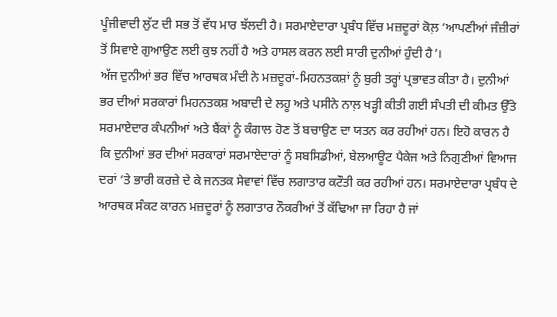ਪੂੰਜੀਵਾਦੀ ਲੁੱਟ ਦੀ ਸਭ ਤੋਂ ਵੱਧ ਮਾਰ ਝੱਲਦੀ ਹੈ। ਸਰਮਾਏਦਾਰਾ ਪ੍ਰਬੰਧ ਵਿੱਚ ਮਜ਼ਦੂਰਾਂ ਕੋਲ਼ ‘ਆਪਣੀਆਂ ਜੰਜ਼ੀਰਾਂ ਤੋਂ ਸਿਵਾਏ ਗੁਆਉਣ ਲਈ ਕੁਝ ਨਹੀਂ ਹੈ ਅਤੇ ਹਾਸਲ ਕਰਨ ਲਈ ਸਾਰੀ ਦੁਨੀਆਂ ਹੁੰਦੀ ਹੈ’।
ਅੱਜ ਦੁਨੀਆਂ ਭਰ ਵਿੱਚ ਆਰਥਕ ਮੰਦੀ ਨੇ ਮਜ਼ਦੂਰਾਂ-ਮਿਹਨਤਕਸ਼ਾਂ ਨੂੰ ਬੁਰੀ ਤਰ੍ਹਾਂ ਪ੍ਰਭਾਵਤ ਕੀਤਾ ਹੈ। ਦੁਨੀਆਂ ਭਰ ਦੀਆਂ ਸਰਕਾਰਾਂ ਮਿਹਨਤਕਸ਼ ਅਬਾਦੀ ਦੇ ਲਹੂ ਅਤੇ ਪਸੀਨੇ ਨਾਲ਼ ਖੜ੍ਹੀ ਕੀਤੀ ਗਈ ਸੰਪਤੀ ਦੀ ਕੀਮਤ ਉੱਤੇ ਸਰਮਾਏਦਾਰ ਕੰਪਨੀਆਂ ਅਤੇ ਬੈਂਕਾਂ ਨੂੰ ਕੰਗਾਲ ਹੋਣ ਤੋਂ ਬਚਾਉਣ ਦਾ ਯਤਨ ਕਰ ਰਹੀਆਂ ਹਨ। ਇਹੋ ਕਾਰਨ ਹੈ ਕਿ ਦੁਨੀਆਂ ਭਰ ਦੀਆਂ ਸਰਕਾਰਾਂ ਸਰਮਾਏਦਾਰਾਂ ਨੂੰ ਸਬਸਿਡੀਆਂ, ਬੇਲਆਊਟ ਪੈਕੇਜ ਅਤੇ ਨਿਗੁਣੀਆਂ ਵਿਆਜ ਦਰਾਂ ‘ਤੇ ਭਾਰੀ ਕਰਜ਼ੇ ਦੇ ਕੇ ਜਨਤਕ ਸੇਵਾਵਾਂ ਵਿੱਚ ਲਗਾਤਾਰ ਕਟੌਤੀ ਕਰ ਰਹੀਆਂ ਹਨ। ਸਰਮਾਏਦਾਰਾ ਪ੍ਰਬੰਧ ਦੇ ਆਰਥਕ ਸੰਕਟ ਕਾਰਨ ਮਜ਼ਦੂਰਾਂ ਨੂੰ ਲਗਾਤਾਰ ਨੌਕਰੀਆਂ ਤੋਂ ਕੱਢਿਆ ਜਾ ਰਿਹਾ ਹੈ ਜਾਂ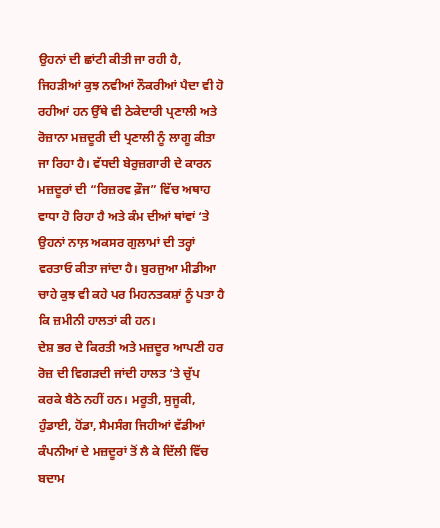ਉਹਨਾਂ ਦੀ ਛਾਂਟੀ ਕੀਤੀ ਜਾ ਰਹੀ ਹੈ, ਜਿਹੜੀਆਂ ਕੁਝ ਨਵੀਆਂ ਨੌਕਰੀਆਂ ਪੈਦਾ ਵੀ ਹੋ ਰਹੀਆਂ ਹਨ ਉੱਥੇ ਵੀ ਠੇਕੇਦਾਰੀ ਪ੍ਰਣਾਲੀ ਅਤੇ ਰੋਜ਼ਾਨਾ ਮਜ਼ਦੂਰੀ ਦੀ ਪ੍ਰਣਾਲੀ ਨੂੰ ਲਾਗੂ ਕੀਤਾ ਜਾ ਰਿਹਾ ਹੈ। ਵੱਧਦੀ ਬੇਰੁਜ਼ਗਾਰੀ ਦੇ ਕਾਰਨ ਮਜ਼ਦੂਰਾਂ ਦੀ “ਰਿਜ਼ਰਵ ਫ਼ੌਜ” ਵਿੱਚ ਅਥਾਹ ਵਾਧਾ ਹੋ ਰਿਹਾ ਹੈ ਅਤੇ ਕੰਮ ਦੀਆਂ ਥਾਂਵਾਂ ‘ਤੇ ਉਹਨਾਂ ਨਾਲ਼ ਅਕਸਰ ਗੁਲਾਮਾਂ ਦੀ ਤਰ੍ਹਾਂ ਵਰਤਾਓ ਕੀਤਾ ਜਾਂਦਾ ਹੈ। ਬੁਰਜੁਆ ਮੀਡੀਆ ਚਾਹੇ ਕੁਝ ਵੀ ਕਹੇ ਪਰ ਮਿਹਨਤਕਸ਼ਾਂ ਨੂੰ ਪਤਾ ਹੈ ਕਿ ਜ਼ਮੀਨੀ ਹਾਲਤਾਂ ਕੀ ਹਨ।
ਦੇਸ਼ ਭਰ ਦੇ ਕਿਰਤੀ ਅਤੇ ਮਜ਼ਦੂਰ ਆਪਣੀ ਹਰ ਰੋਜ਼ ਦੀ ਵਿਗੜਦੀ ਜਾਂਦੀ ਹਾਲਤ ‘ਤੇ ਚੁੱਪ ਕਰਕੇ ਬੈਠੇ ਨਹੀਂ ਹਨ। ਮਰੂਤੀ, ਸੁਜੂਕੀ, ਹੁੰਡਾਈ, ਹੋਂਡਾ, ਸੈਮਸੰਗ ਜਿਹੀਆਂ ਵੱਡੀਆਂ ਕੰਪਨੀਆਂ ਦੇ ਮਜ਼ਦੂਰਾਂ ਤੋਂ ਲੈ ਕੇ ਦਿੱਲੀ ਵਿੱਚ ਬਦਾਮ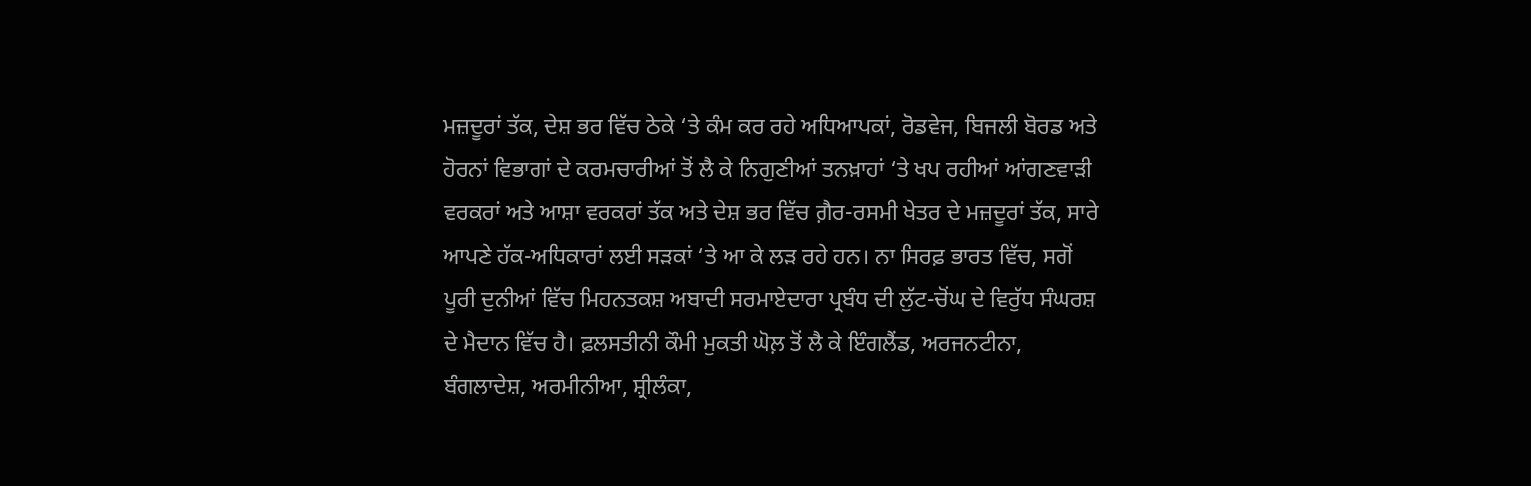ਮਜ਼ਦੂਰਾਂ ਤੱਕ, ਦੇਸ਼ ਭਰ ਵਿੱਚ ਠੇਕੇ ‘ਤੇ ਕੰਮ ਕਰ ਰਹੇ ਅਧਿਆਪਕਾਂ, ਰੋਡਵੇਜ, ਬਿਜਲੀ ਬੋਰਡ ਅਤੇ ਹੋਰਨਾਂ ਵਿਭਾਗਾਂ ਦੇ ਕਰਮਚਾਰੀਆਂ ਤੋਂ ਲੈ ਕੇ ਨਿਗੁਣੀਆਂ ਤਨਖ਼ਾਹਾਂ ‘ਤੇ ਖਪ ਰਹੀਆਂ ਆਂਗਣਵਾੜੀ ਵਰਕਰਾਂ ਅਤੇ ਆਸ਼ਾ ਵਰਕਰਾਂ ਤੱਕ ਅਤੇ ਦੇਸ਼ ਭਰ ਵਿੱਚ ਗ਼ੈਰ-ਰਸਮੀ ਖੇਤਰ ਦੇ ਮਜ਼ਦੂਰਾਂ ਤੱਕ, ਸਾਰੇ ਆਪਣੇ ਹੱਕ-ਅਧਿਕਾਰਾਂ ਲਈ ਸੜਕਾਂ ‘ਤੇ ਆ ਕੇ ਲੜ ਰਹੇ ਹਨ। ਨਾ ਸਿਰਫ਼ ਭਾਰਤ ਵਿੱਚ, ਸਗੋਂ ਪੂਰੀ ਦੁਨੀਆਂ ਵਿੱਚ ਮਿਹਨਤਕਸ਼ ਅਬਾਦੀ ਸਰਮਾਏਦਾਰਾ ਪ੍ਰਬੰਧ ਦੀ ਲੁੱਟ-ਚੋਂਘ ਦੇ ਵਿਰੁੱਧ ਸੰਘਰਸ਼ ਦੇ ਮੈਦਾਨ ਵਿੱਚ ਹੈ। ਫ਼ਲਸਤੀਨੀ ਕੌਮੀ ਮੁਕਤੀ ਘੋਲ਼ ਤੋਂ ਲੈ ਕੇ ਇੰਗਲੈਂਡ, ਅਰਜਨਟੀਨਾ, ਬੰਗਲਾਦੇਸ਼, ਅਰਮੀਨੀਆ, ਸ਼੍ਰੀਲੰਕਾ,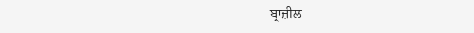ਬ੍ਰਾਜ਼ੀਲ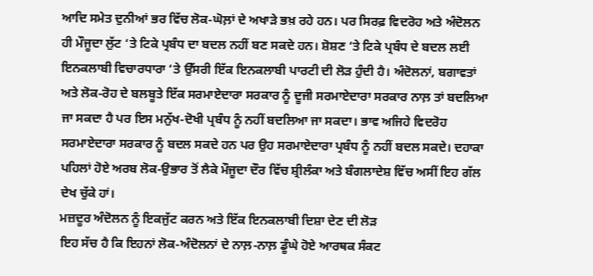ਆਦਿ ਸਮੇਤ ਦੁਨੀਆਂ ਭਰ ਵਿੱਚ ਲੋਕ-ਘੋਲ਼ਾਂ ਦੇ ਅਖਾੜੇ ਭਖ਼ ਰਹੇ ਹਨ। ਪਰ ਸਿਰਫ਼ ਵਿਦਰੋਹ ਅਤੇ ਅੰਦੋਲਨ ਹੀ ਮੌਜੂਦਾ ਲੁੱਟ ‘ਤੇ ਟਿਕੇ ਪ੍ਰਬੰਧ ਦਾ ਬਦਲ ਨਹੀਂ ਬਣ ਸਕਦੇ ਹਨ। ਸ਼ੋਸ਼ਣ ‘ਤੇ ਟਿਕੇ ਪ੍ਰਬੰਧ ਦੇ ਬਦਲ ਲਈ ਇਨਕਲਾਬੀ ਵਿਚਾਰਧਾਰਾ ‘ਤੇ ਉੱਸਰੀ ਇੱਕ ਇਨਕਲਾਬੀ ਪਾਰਟੀ ਦੀ ਲੋੜ ਹੁੰਦੀ ਹੈ। ਅੰਦੋਲਨਾਂ, ਬਗਾਵਤਾਂ ਅਤੇ ਲੋਕ-ਰੋਹ ਦੇ ਬਲਬੂਤੇ ਇੱਕ ਸਰਮਾਏਦਾਰਾ ਸਰਕਾਰ ਨੂੰ ਦੂਜੀ ਸਰਮਾਏਦਾਰਾ ਸਰਕਾਰ ਨਾਲ਼ ਤਾਂ ਬਦਲਿਆ ਜਾ ਸਕਦਾ ਹੈ ਪਰ ਇਸ ਮਨੁੱਖ-ਦੋਖੀ ਪ੍ਰਬੰਧ ਨੂੰ ਨਹੀਂ ਬਦਲਿਆ ਜਾ ਸਕਦਾ। ਭਾਵ ਅਜਿਹੇ ਵਿਦਰੋਹ ਸਰਮਾਏਦਾਰਾ ਸਰਕਾਰ ਨੂੰ ਬਦਲ ਸਕਦੇ ਹਨ ਪਰ ਉਹ ਸਰਮਾਏਦਾਰਾ ਪ੍ਰਬੰਧ ਨੂੰ ਨਹੀਂ ਬਦਲ ਸਕਦੇ। ਦਹਾਕਾ ਪਹਿਲਾਂ ਹੋਏ ਅਰਬ ਲੋਕ-ਉਭਾਰ ਤੋਂ ਲੈਕੇ ਮੌਜੂਦਾ ਦੌਰ ਵਿੱਚ ਸ਼੍ਰੀਲੰਕਾ ਅਤੇ ਬੰਗਲਾਦੇਸ਼ ਵਿੱਚ ਅਸੀਂ ਇਹ ਗੱਲ ਦੇਖ ਚੁੱਕੇ ਹਾਂ।
ਮਜ਼ਦੂਰ ਅੰਦੋਲਨ ਨੂੰ ਇਕਜੁੱਟ ਕਰਨ ਅਤੇ ਇੱਕ ਇਨਕਲਾਬੀ ਦਿਸ਼ਾ ਦੇਣ ਦੀ ਲੋੜ
ਇਹ ਸੱਚ ਹੈ ਕਿ ਇਹਨਾਂ ਲੋਕ-ਅੰਦੋਲਨਾਂ ਦੇ ਨਾਲ਼-ਨਾਲ਼ ਡੂੰਘੇ ਹੋਏ ਆਰਥਕ ਸੰਕਟ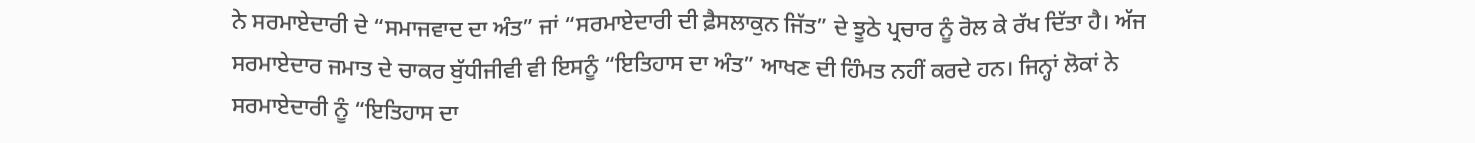ਨੇ ਸਰਮਾਏਦਾਰੀ ਦੇ “ਸਮਾਜਵਾਦ ਦਾ ਅੰਤ” ਜਾਂ “ਸਰਮਾਏਦਾਰੀ ਦੀ ਫ਼ੈਸਲਾਕੁਨ ਜਿੱਤ” ਦੇ ਝੂਠੇ ਪ੍ਰਚਾਰ ਨੂੰ ਰੋਲ ਕੇ ਰੱਖ ਦਿੱਤਾ ਹੈ। ਅੱਜ ਸਰਮਾਏਦਾਰ ਜਮਾਤ ਦੇ ਚਾਕਰ ਬੁੱਧੀਜੀਵੀ ਵੀ ਇਸਨੂੰ “ਇਤਿਹਾਸ ਦਾ ਅੰਤ” ਆਖਣ ਦੀ ਹਿੰਮਤ ਨਹੀਂ ਕਰਦੇ ਹਨ। ਜਿਨ੍ਹਾਂ ਲੋਕਾਂ ਨੇ ਸਰਮਾਏਦਾਰੀ ਨੂੰ “ਇਤਿਹਾਸ ਦਾ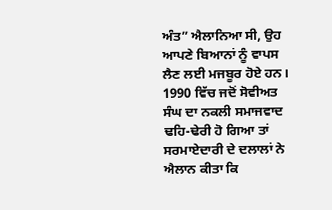ਅੰਤ” ਐਲਾਨਿਆ ਸੀ, ਉਹ ਆਪਣੇ ਬਿਆਨਾਂ ਨੂੰ ਵਾਪਸ ਲੈਣ ਲਈ ਮਜਬੂਰ ਹੋਏ ਹਨ। 1990 ਵਿੱਚ ਜਦੋਂ ਸੋਵੀਅਤ ਸੰਘ ਦਾ ਨਕਲੀ ਸਮਾਜਵਾਦ ਢਹਿ-ਢੇਰੀ ਹੋ ਗਿਆ ਤਾਂ ਸਰਮਾਏਦਾਰੀ ਦੇ ਦਲਾਲਾਂ ਨੇ ਐਲਾਨ ਕੀਤਾ ਕਿ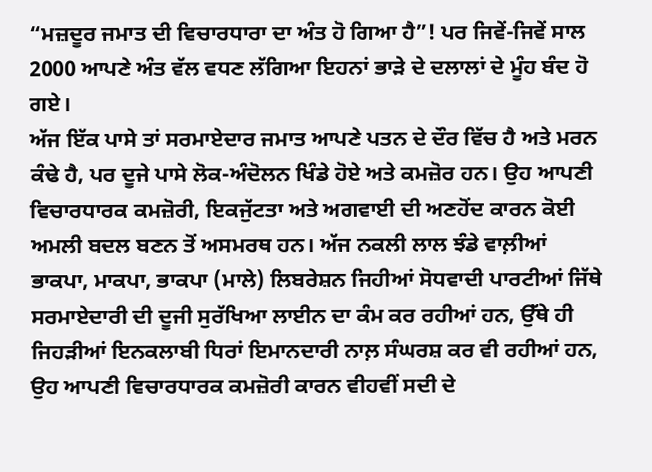“ਮਜ਼ਦੂਰ ਜਮਾਤ ਦੀ ਵਿਚਾਰਧਾਰਾ ਦਾ ਅੰਤ ਹੋ ਗਿਆ ਹੈ”! ਪਰ ਜਿਵੇਂ-ਜਿਵੇਂ ਸਾਲ 2000 ਆਪਣੇ ਅੰਤ ਵੱਲ ਵਧਣ ਲੱਗਿਆ ਇਹਨਾਂ ਭਾੜੇ ਦੇ ਦਲਾਲਾਂ ਦੇ ਮੂੰਹ ਬੰਦ ਹੋ ਗਏ।
ਅੱਜ ਇੱਕ ਪਾਸੇ ਤਾਂ ਸਰਮਾਏਦਾਰ ਜਮਾਤ ਆਪਣੇ ਪਤਨ ਦੇ ਦੌਰ ਵਿੱਚ ਹੈ ਅਤੇ ਮਰਨ ਕੰਢੇ ਹੈ, ਪਰ ਦੂਜੇ ਪਾਸੇ ਲੋਕ-ਅੰਦੋਲਨ ਖਿੰਡੇ ਹੋਏ ਅਤੇ ਕਮਜ਼ੋਰ ਹਨ। ਉਹ ਆਪਣੀ ਵਿਚਾਰਧਾਰਕ ਕਮਜ਼ੋਰੀ, ਇਕਜੁੱਟਤਾ ਅਤੇ ਅਗਵਾਈ ਦੀ ਅਣਹੋਂਦ ਕਾਰਨ ਕੋਈ ਅਮਲੀ ਬਦਲ ਬਣਨ ਤੋਂ ਅਸਮਰਥ ਹਨ। ਅੱਜ ਨਕਲੀ ਲਾਲ ਝੰਡੇ ਵਾਲ਼ੀਆਂ ਭਾਕਪਾ, ਮਾਕਪਾ, ਭਾਕਪਾ (ਮਾਲੇ) ਲਿਬਰੇਸ਼ਨ ਜਿਹੀਆਂ ਸੋਧਵਾਦੀ ਪਾਰਟੀਆਂ ਜਿੱਥੇ ਸਰਮਾਏਦਾਰੀ ਦੀ ਦੂਜੀ ਸੁਰੱਖਿਆ ਲਾਈਨ ਦਾ ਕੰਮ ਕਰ ਰਹੀਆਂ ਹਨ, ਉੱਥੇ ਹੀ ਜਿਹੜੀਆਂ ਇਨਕਲਾਬੀ ਧਿਰਾਂ ਇਮਾਨਦਾਰੀ ਨਾਲ਼ ਸੰਘਰਸ਼ ਕਰ ਵੀ ਰਹੀਆਂ ਹਨ, ਉਹ ਆਪਣੀ ਵਿਚਾਰਧਾਰਕ ਕਮਜ਼ੋਰੀ ਕਾਰਨ ਵੀਹਵੀਂ ਸਦੀ ਦੇ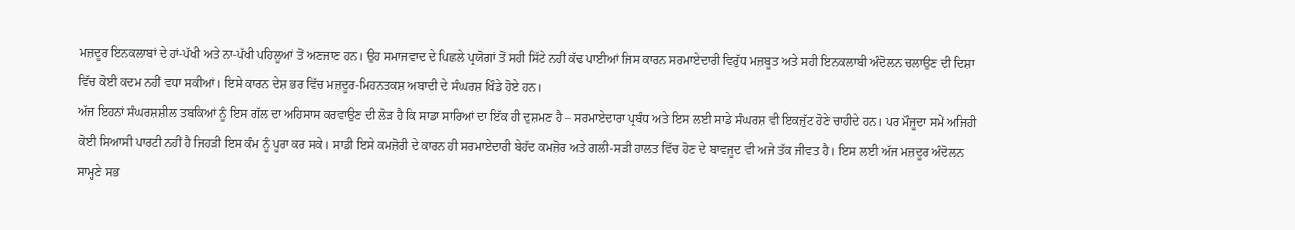ਮਜ਼ਦੂਰ ਇਨਕਲਾਬਾਂ ਦੇ ਹਾਂ-ਪੱਖੀ ਅਤੇ ਨਾ-ਪੱਖੀ ਪਹਿਲੂਆਂ ਤੋਂ ਅਣਜਾਣ ਹਨ। ਉਹ ਸਮਾਜਵਾਦ ਦੇ ਪਿਛਲੇ ਪ੍ਰਯੋਗਾਂ ਤੋਂ ਸਹੀ ਸਿੱਟੇ ਨਹੀਂ ਕੱਢ ਪਾਈਆਂ ਜਿਸ ਕਾਰਨ ਸਰਮਾਏਦਾਰੀ ਵਿਰੁੱਧ ਮਜ਼ਬੂਤ ਅਤੇ ਸਹੀ ਇਨਕਲਾਬੀ ਅੰਦੋਲਨ ਚਲਾਉਣ ਦੀ ਦਿਸ਼ਾ ਵਿੱਚ ਕੋਈ ਕਦਮ ਨਹੀਂ ਵਧਾ ਸਕੀਆਂ। ਇਸੇ ਕਾਰਨ ਦੇਸ਼ ਭਰ ਵਿੱਚ ਮਜ਼ਦੂਰ-ਮਿਹਨਤਕਸ਼ ਅਬਾਦੀ ਦੇ ਸੰਘਰਸ਼ ਖਿੰਡੇ ਹੋਏ ਹਨ।
ਅੱਜ ਇਹਨਾਂ ਸੰਘਰਸ਼ਸ਼ੀਲ ਤਬਕਿਆਂ ਨੂੰ ਇਸ ਗੱਲ ਦਾ ਅਹਿਸਾਸ ਕਰਵਾਉਣ ਦੀ ਲੋੜ ਹੈ ਕਿ ਸਾਡਾ ਸਾਰਿਆਂ ਦਾ ਇੱਕ ਹੀ ਦੁਸ਼ਮਣ ਹੈ – ਸਰਮਾਏਦਾਰਾ ਪ੍ਰਬੰਧ ਅਤੇ ਇਸ ਲਈ ਸਾਡੇ ਸੰਘਰਸ਼ ਵੀ ਇਕਜੁੱਟ ਹੋਣੇ ਚਾਹੀਦੇ ਹਨ। ਪਰ ਮੌਜੂਦਾ ਸਮੇਂ ਅਜਿਹੀ ਕੋਈ ਸਿਆਸੀ ਪਾਰਟੀ ਨਹੀਂ ਹੈ ਜਿਹੜੀ ਇਸ ਕੰਮ ਨੂੰ ਪੂਰਾ ਕਰ ਸਕੇ। ਸਾਡੀ ਇਸੇ ਕਮਜ਼ੋਰੀ ਦੇ ਕਾਰਨ ਹੀ ਸਰਮਾਏਦਾਰੀ ਬੇਹੱਦ ਕਮਜ਼ੋਰ ਅਤੇ ਗਲੀ-ਸੜੀ ਹਾਲਤ ਵਿੱਚ ਹੋਣ ਦੇ ਬਾਵਜੂਦ ਵੀ ਅਜੇ ਤੱਕ ਜੀਵਤ ਹੈ। ਇਸ ਲਈ ਅੱਜ ਮਜ਼ਦੂਰ ਅੰਦੋਲਨ ਸਾਮ੍ਹਣੇ ਸਭ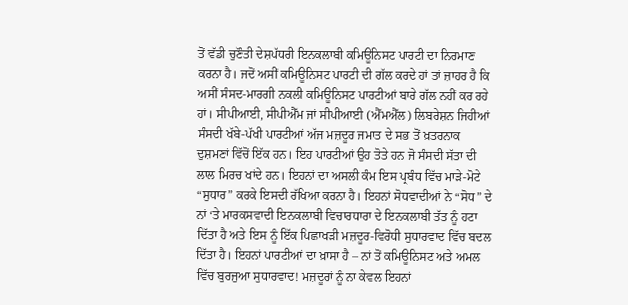ਤੋਂ ਵੱਡੀ ਚੁਣੌਤੀ ਦੇਸ਼ਪੱਧਰੀ ਇਨਕਲਾਬੀ ਕਮਿਊਨਿਸਟ ਪਾਰਟੀ ਦਾ ਨਿਰਮਾਣ ਕਰਨਾ ਹੈ। ਜਦੋਂ ਅਸੀਂ ਕਮਿਊਨਿਸਟ ਪਾਰਟੀ ਦੀ ਗੱਲ ਕਰਦੇ ਹਾਂ ਤਾਂ ਜ਼ਾਹਰ ਹੈ ਕਿ ਅਸੀਂ ਸੰਸਦ-ਮਾਰਗੀ ਨਕਲੀ ਕਮਿਊਨਿਸਟ ਪਾਰਟੀਆਂ ਬਾਰੇ ਗੱਲ ਨਹੀਂ ਕਰ ਰਹੇ ਹਾਂ। ਸੀਪੀਆਈ, ਸੀਪੀਐੱਮ ਜਾਂ ਸੀਪੀਆਈ (ਐੱਮਐੱਲ) ਲਿਬਰੇਸ਼ਨ ਜਿਹੀਆਂ ਸੰਸਦੀ ਖੱਬੇ-ਪੱਖੀ ਪਾਰਟੀਆਂ ਅੱਜ ਮਜ਼ਦੂਰ ਜਮਾਤ ਦੇ ਸਭ ਤੋਂ ਖ਼ਤਰਨਾਕ ਦੁਸ਼ਮਣਾਂ ਵਿੱਚੋਂ ਇੱਕ ਹਨ। ਇਹ ਪਾਰਟੀਆਂ ਉਹ ਤੋਤੇ ਹਨ ਜੋ ਸੰਸਦੀ ਸੱਤਾ ਦੀ ਲਾਲ ਮਿਰਚ ਖਾਂਦੇ ਹਨ। ਇਹਨਾਂ ਦਾ ਅਸਲੀ ਕੰਮ ਇਸ ਪ੍ਰਬੰਧ ਵਿੱਚ ਮਾੜੇ-ਮੋਟੇ “ਸੁਧਾਰ” ਕਰਕੇ ਇਸਦੀ ਰੱਖਿਆ ਕਰਨਾ ਹੈ। ਇਹਨਾਂ ਸੋਧਵਾਦੀਆਂ ਨੇ “ਸੋਧ” ਦੇ ਨਾਂ ‘ਤੇ ਮਾਰਕਸਵਾਦੀ ਇਨਕਲਾਬੀ ਵਿਚਾਰਧਾਰਾ ਦੇ ਇਨਕਲਾਬੀ ਤੱਤ ਨੂੰ ਹਟਾ ਦਿੱਤਾ ਹੈ ਅਤੇ ਇਸ ਨੂੰ ਇੱਕ ਪਿਛਾਖੜੀ ਮਜ਼ਦੂਰ-ਵਿਰੋਧੀ ਸੁਧਾਰਵਾਦ ਵਿੱਚ ਬਦਲ ਦਿੱਤਾ ਹੈ। ਇਹਨਾਂ ਪਾਰਟੀਆਂ ਦਾ ਖ਼ਾਸਾ ਹੈ – ਨਾਂ ਤੋਂ ਕਮਿਊਨਿਸਟ ਅਤੇ ਅਮਲ ਵਿੱਚ ਬੁਰਜੁਆ ਸੁਧਾਰਵਾਦ! ਮਜ਼ਦੂਰਾਂ ਨੂੰ ਨਾ ਕੇਵਲ ਇਹਨਾਂ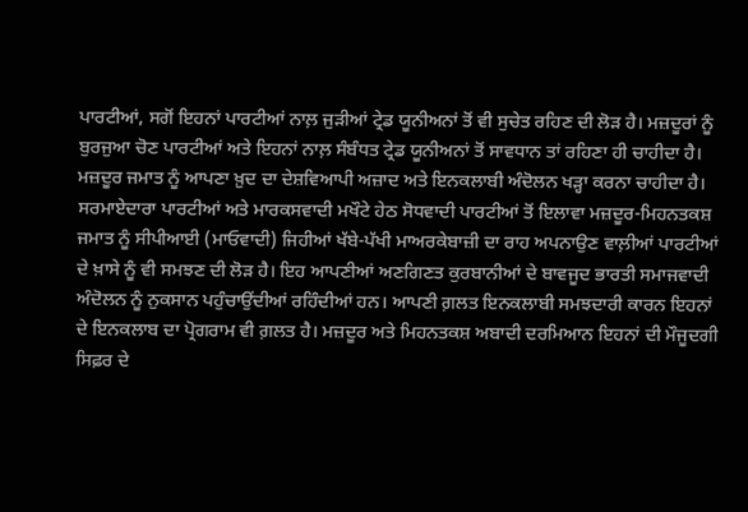ਪਾਰਟੀਆਂ, ਸਗੋਂ ਇਹਨਾਂ ਪਾਰਟੀਆਂ ਨਾਲ਼ ਜੁੜੀਆਂ ਟ੍ਰੇਡ ਯੂਨੀਅਨਾਂ ਤੋਂ ਵੀ ਸੁਚੇਤ ਰਹਿਣ ਦੀ ਲੋੜ ਹੈ। ਮਜ਼ਦੂਰਾਂ ਨੂੰ ਬੁਰਜੁਆ ਚੋਣ ਪਾਰਟੀਆਂ ਅਤੇ ਇਹਨਾਂ ਨਾਲ਼ ਸੰਬੰਧਤ ਟ੍ਰੇਡ ਯੂਨੀਅਨਾਂ ਤੋਂ ਸਾਵਧਾਨ ਤਾਂ ਰਹਿਣਾ ਹੀ ਚਾਹੀਦਾ ਹੈ। ਮਜ਼ਦੂਰ ਜਮਾਤ ਨੂੰ ਆਪਣਾ ਖ਼ੁਦ ਦਾ ਦੇਸ਼ਵਿਆਪੀ ਅਜ਼ਾਦ ਅਤੇ ਇਨਕਲਾਬੀ ਅੰਦੋਲਨ ਖੜ੍ਹਾ ਕਰਨਾ ਚਾਹੀਦਾ ਹੈ।
ਸਰਮਾਏਦਾਰਾ ਪਾਰਟੀਆਂ ਅਤੇ ਮਾਰਕਸਵਾਦੀ ਮਖੌਟੇ ਹੇਠ ਸੋਧਵਾਦੀ ਪਾਰਟੀਆਂ ਤੋਂ ਇਲਾਵਾ ਮਜ਼ਦੂਰ-ਮਿਹਨਤਕਸ਼ ਜਮਾਤ ਨੂੰ ਸੀਪੀਆਈ (ਮਾਓਵਾਦੀ) ਜਿਹੀਆਂ ਖੱਬੇ-ਪੱਖੀ ਮਾਅਰਕੇਬਾਜ਼ੀ ਦਾ ਰਾਹ ਅਪਨਾਉਣ ਵਾਲ਼ੀਆਂ ਪਾਰਟੀਆਂ ਦੇ ਖ਼ਾਸੇ ਨੂੰ ਵੀ ਸਮਝਣ ਦੀ ਲੋੜ ਹੈ। ਇਹ ਆਪਣੀਆਂ ਅਣਗਿਣਤ ਕੁਰਬਾਨੀਆਂ ਦੇ ਬਾਵਜੂਦ ਭਾਰਤੀ ਸਮਾਜਵਾਦੀ ਅੰਦੋਲਨ ਨੂੰ ਨੁਕਸਾਨ ਪਹੁੰਚਾਉਂਦੀਆਂ ਰਹਿੰਦੀਆਂ ਹਨ। ਆਪਣੀ ਗ਼ਲਤ ਇਨਕਲਾਬੀ ਸਮਝਦਾਰੀ ਕਾਰਨ ਇਹਨਾਂ ਦੇ ਇਨਕਲਾਬ ਦਾ ਪ੍ਰੋਗਰਾਮ ਵੀ ਗ਼ਲਤ ਹੈ। ਮਜ਼ਦੂਰ ਅਤੇ ਮਿਹਨਤਕਸ਼ ਅਬਾਦੀ ਦਰਮਿਆਨ ਇਹਨਾਂ ਦੀ ਮੌਜੂਦਗੀ ਸਿਫ਼ਰ ਦੇ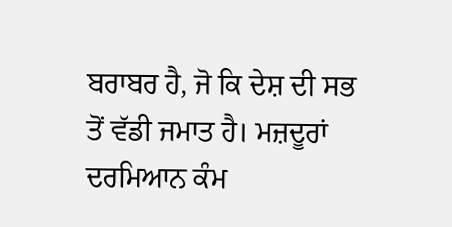ਬਰਾਬਰ ਹੈ, ਜੋ ਕਿ ਦੇਸ਼ ਦੀ ਸਭ ਤੋਂ ਵੱਡੀ ਜਮਾਤ ਹੈ। ਮਜ਼ਦੂਰਾਂ ਦਰਮਿਆਨ ਕੰਮ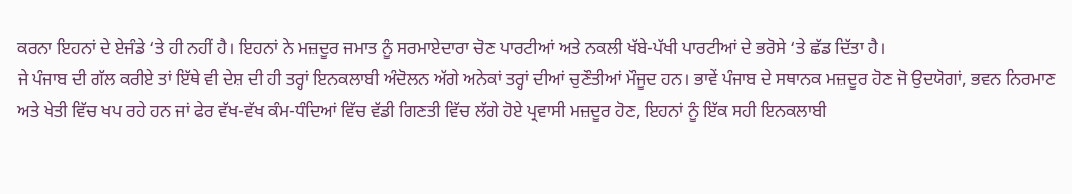ਕਰਨਾ ਇਹਨਾਂ ਦੇ ਏਜੰਡੇ ‘ਤੇ ਹੀ ਨਹੀਂ ਹੈ। ਇਹਨਾਂ ਨੇ ਮਜ਼ਦੂਰ ਜਮਾਤ ਨੂੰ ਸਰਮਾਏਦਾਰਾ ਚੋਣ ਪਾਰਟੀਆਂ ਅਤੇ ਨਕਲੀ ਖੱਬੇ-ਪੱਖੀ ਪਾਰਟੀਆਂ ਦੇ ਭਰੋਸੇ ‘ਤੇ ਛੱਡ ਦਿੱਤਾ ਹੈ।
ਜੇ ਪੰਜਾਬ ਦੀ ਗੱਲ ਕਰੀਏ ਤਾਂ ਇੱਥੇ ਵੀ ਦੇਸ਼ ਦੀ ਹੀ ਤਰ੍ਹਾਂ ਇਨਕਲਾਬੀ ਅੰਦੋਲਨ ਅੱਗੇ ਅਨੇਕਾਂ ਤਰ੍ਹਾਂ ਦੀਆਂ ਚੁਣੌਤੀਆਂ ਮੌਜੂਦ ਹਨ। ਭਾਵੇਂ ਪੰਜਾਬ ਦੇ ਸਥਾਨਕ ਮਜ਼ਦੂਰ ਹੋਣ ਜੋ ਉਦਯੋਗਾਂ, ਭਵਨ ਨਿਰਮਾਣ ਅਤੇ ਖੇਤੀ ਵਿੱਚ ਖਪ ਰਹੇ ਹਨ ਜਾਂ ਫੇਰ ਵੱਖ-ਵੱਖ ਕੰਮ-ਧੰਦਿਆਂ ਵਿੱਚ ਵੱਡੀ ਗਿਣਤੀ ਵਿੱਚ ਲੱਗੇ ਹੋਏ ਪ੍ਰਵਾਸੀ ਮਜ਼ਦੂਰ ਹੋਣ, ਇਹਨਾਂ ਨੂੰ ਇੱਕ ਸਹੀ ਇਨਕਲਾਬੀ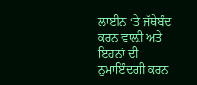ਲਾਈਨ ‘ਤੇ ਜੱਥੇਬੰਦ ਕਰਨ ਵਾਲ਼ੀ ਅਤੇ ਇਹਨਾਂ ਦੀ ਨੁਮਾਇੰਦਗੀ ਕਰਨ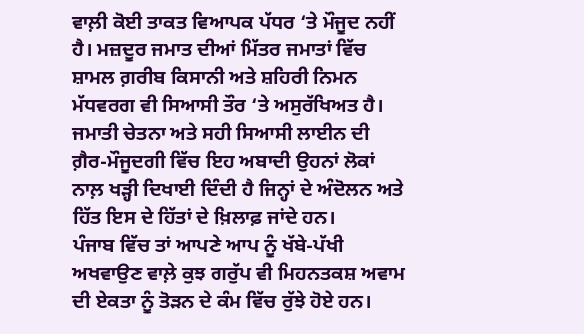ਵਾਲ਼ੀ ਕੋਈ ਤਾਕਤ ਵਿਆਪਕ ਪੱਧਰ ‘ਤੇ ਮੌਜੂਦ ਨਹੀਂ ਹੈ। ਮਜ਼ਦੂਰ ਜਮਾਤ ਦੀਆਂ ਮਿੱਤਰ ਜਮਾਤਾਂ ਵਿੱਚ ਸ਼ਾਮਲ ਗ਼ਰੀਬ ਕਿਸਾਨੀ ਅਤੇ ਸ਼ਹਿਰੀ ਨਿਮਨ ਮੱਧਵਰਗ ਵੀ ਸਿਆਸੀ ਤੌਰ ‘ਤੇ ਅਸੁਰੱਖਿਅਤ ਹੈ। ਜਮਾਤੀ ਚੇਤਨਾ ਅਤੇ ਸਹੀ ਸਿਆਸੀ ਲਾਈਨ ਦੀ ਗ਼ੈਰ-ਮੌਜੂਦਗੀ ਵਿੱਚ ਇਹ ਅਬਾਦੀ ਉਹਨਾਂ ਲੋਕਾਂ ਨਾਲ਼ ਖੜ੍ਹੀ ਦਿਖਾਈ ਦਿੰਦੀ ਹੈ ਜਿਨ੍ਹਾਂ ਦੇ ਅੰਦੋਲਨ ਅਤੇ ਹਿੱਤ ਇਸ ਦੇ ਹਿੱਤਾਂ ਦੇ ਖ਼ਿਲਾਫ਼ ਜਾਂਦੇ ਹਨ।
ਪੰਜਾਬ ਵਿੱਚ ਤਾਂ ਆਪਣੇ ਆਪ ਨੂੰ ਖੱਬੇ-ਪੱਖੀ ਅਖਵਾਉਣ ਵਾਲ਼ੇ ਕੁਝ ਗਰੁੱਪ ਵੀ ਮਿਹਨਤਕਸ਼ ਅਵਾਮ ਦੀ ਏਕਤਾ ਨੂੰ ਤੋੜਨ ਦੇ ਕੰਮ ਵਿੱਚ ਰੁੱਝੇ ਹੋਏ ਹਨ।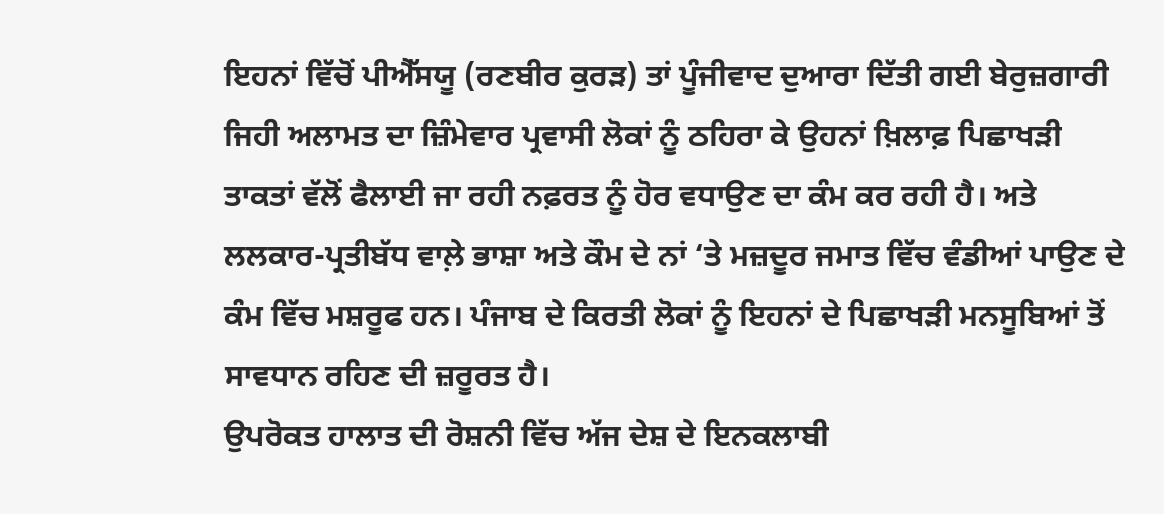ਇਹਨਾਂ ਵਿੱਚੋਂ ਪੀਐੱਸਯੂ (ਰਣਬੀਰ ਕੁਰੜ) ਤਾਂ ਪੂੰਜੀਵਾਦ ਦੁਆਰਾ ਦਿੱਤੀ ਗਈ ਬੇਰੁਜ਼ਗਾਰੀ ਜਿਹੀ ਅਲਾਮਤ ਦਾ ਜ਼ਿੰਮੇਵਾਰ ਪ੍ਰਵਾਸੀ ਲੋਕਾਂ ਨੂੰ ਠਹਿਰਾ ਕੇ ਉਹਨਾਂ ਖ਼ਿਲਾਫ਼ ਪਿਛਾਖੜੀ ਤਾਕਤਾਂ ਵੱਲੋਂ ਫੈਲਾਈ ਜਾ ਰਹੀ ਨਫ਼ਰਤ ਨੂੰ ਹੋਰ ਵਧਾਉਣ ਦਾ ਕੰਮ ਕਰ ਰਹੀ ਹੈ। ਅਤੇ ਲਲਕਾਰ-ਪ੍ਰਤੀਬੱਧ ਵਾਲ਼ੇ ਭਾਸ਼ਾ ਅਤੇ ਕੌਮ ਦੇ ਨਾਂ ‘ਤੇ ਮਜ਼ਦੂਰ ਜਮਾਤ ਵਿੱਚ ਵੰਡੀਆਂ ਪਾਉਣ ਦੇ ਕੰਮ ਵਿੱਚ ਮਸ਼ਰੂਫ ਹਨ। ਪੰਜਾਬ ਦੇ ਕਿਰਤੀ ਲੋਕਾਂ ਨੂੰ ਇਹਨਾਂ ਦੇ ਪਿਛਾਖੜੀ ਮਨਸੂਬਿਆਂ ਤੋਂ ਸਾਵਧਾਨ ਰਹਿਣ ਦੀ ਜ਼ਰੂਰਤ ਹੈ।
ਉਪਰੋਕਤ ਹਾਲਾਤ ਦੀ ਰੋਸ਼ਨੀ ਵਿੱਚ ਅੱਜ ਦੇਸ਼ ਦੇ ਇਨਕਲਾਬੀ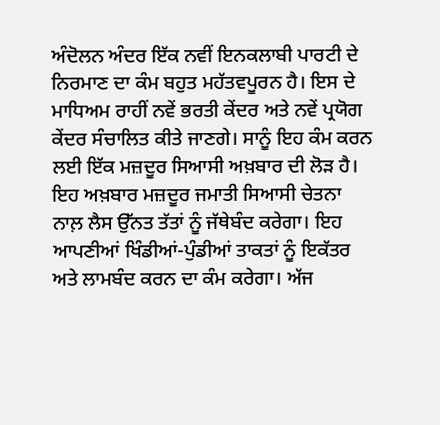ਅੰਦੋਲਨ ਅੰਦਰ ਇੱਕ ਨਵੀਂ ਇਨਕਲਾਬੀ ਪਾਰਟੀ ਦੇ ਨਿਰਮਾਣ ਦਾ ਕੰਮ ਬਹੁਤ ਮਹੱਤਵਪੂਰਨ ਹੈ। ਇਸ ਦੇ ਮਾਧਿਅਮ ਰਾਹੀਂ ਨਵੇਂ ਭਰਤੀ ਕੇਂਦਰ ਅਤੇ ਨਵੇਂ ਪ੍ਰਯੋਗ ਕੇਂਦਰ ਸੰਚਾਲਿਤ ਕੀਤੇ ਜਾਣਗੇ। ਸਾਨੂੰ ਇਹ ਕੰਮ ਕਰਨ ਲਈ ਇੱਕ ਮਜ਼ਦੂਰ ਸਿਆਸੀ ਅਖ਼ਬਾਰ ਦੀ ਲੋੜ ਹੈ। ਇਹ ਅਖ਼ਬਾਰ ਮਜ਼ਦੂਰ ਜਮਾਤੀ ਸਿਆਸੀ ਚੇਤਨਾ ਨਾਲ਼ ਲੈਸ ਉੱਨਤ ਤੱਤਾਂ ਨੂੰ ਜੱਥੇਬੰਦ ਕਰੇਗਾ। ਇਹ ਆਪਣੀਆਂ ਖਿੰਡੀਆਂ-ਪੁੰਡੀਆਂ ਤਾਕਤਾਂ ਨੂੰ ਇਕੱਤਰ ਅਤੇ ਲਾਮਬੰਦ ਕਰਨ ਦਾ ਕੰਮ ਕਰੇਗਾ। ਅੱਜ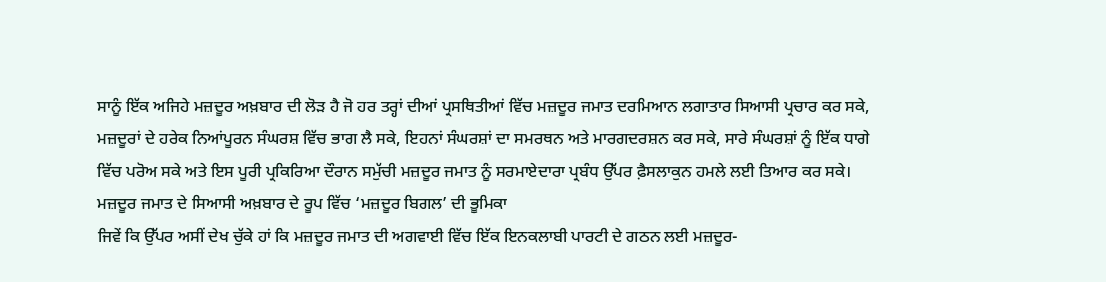ਸਾਨੂੰ ਇੱਕ ਅਜਿਹੇ ਮਜ਼ਦੂਰ ਅਖ਼ਬਾਰ ਦੀ ਲੋੜ ਹੈ ਜੋ ਹਰ ਤਰ੍ਹਾਂ ਦੀਆਂ ਪ੍ਰਸਥਿਤੀਆਂ ਵਿੱਚ ਮਜ਼ਦੂਰ ਜਮਾਤ ਦਰਮਿਆਨ ਲਗਾਤਾਰ ਸਿਆਸੀ ਪ੍ਰਚਾਰ ਕਰ ਸਕੇ, ਮਜ਼ਦੂਰਾਂ ਦੇ ਹਰੇਕ ਨਿਆਂਪੂਰਨ ਸੰਘਰਸ਼ ਵਿੱਚ ਭਾਗ ਲੈ ਸਕੇ, ਇਹਨਾਂ ਸੰਘਰਸ਼ਾਂ ਦਾ ਸਮਰਥਨ ਅਤੇ ਮਾਰਗਦਰਸ਼ਨ ਕਰ ਸਕੇ, ਸਾਰੇ ਸੰਘਰਸ਼ਾਂ ਨੂੰ ਇੱਕ ਧਾਗੇ ਵਿੱਚ ਪਰੋਅ ਸਕੇ ਅਤੇ ਇਸ ਪੂਰੀ ਪ੍ਰਕਿਰਿਆ ਦੌਰਾਨ ਸਮੁੱਚੀ ਮਜ਼ਦੂਰ ਜਮਾਤ ਨੂੰ ਸਰਮਾਏਦਾਰਾ ਪ੍ਰਬੰਧ ਉੱਪਰ ਫ਼ੈਸਲਾਕੁਨ ਹਮਲੇ ਲਈ ਤਿਆਰ ਕਰ ਸਕੇ।
ਮਜ਼ਦੂਰ ਜਮਾਤ ਦੇ ਸਿਆਸੀ ਅਖ਼ਬਾਰ ਦੇ ਰੂਪ ਵਿੱਚ ‘ਮਜ਼ਦੂਰ ਬਿਗਲ’ ਦੀ ਭੂਮਿਕਾ
ਜਿਵੇਂ ਕਿ ਉੱਪਰ ਅਸੀਂ ਦੇਖ ਚੁੱਕੇ ਹਾਂ ਕਿ ਮਜ਼ਦੂਰ ਜਮਾਤ ਦੀ ਅਗਵਾਈ ਵਿੱਚ ਇੱਕ ਇਨਕਲਾਬੀ ਪਾਰਟੀ ਦੇ ਗਠਨ ਲਈ ਮਜ਼ਦੂਰ-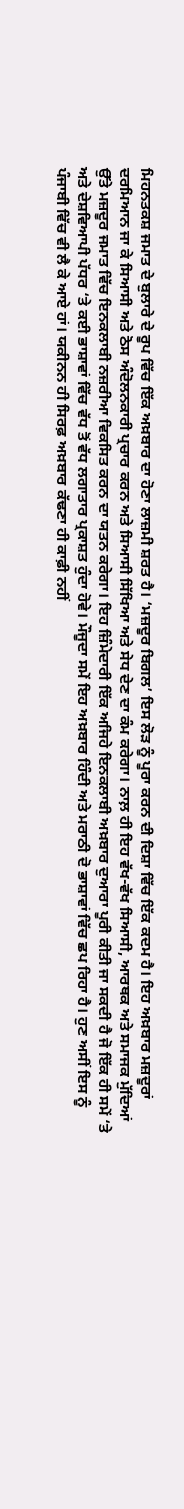ਮਿਹਨਤਕਸ਼ ਜਮਾਤ ਦੇ ਬੁਲਾਰੇ ਦੇ ਰੂਪ ਵਿੱਚ ਇੱਕ ਅਖ਼ਬਾਰ ਦਾ ਹੋਣਾ ਲਾਜ਼ਮੀ ਸ਼ਰਤ ਹੈ। ‘ਮਜ਼ਦੂਰ ਬਿਗਲ’ ਇਸ ਲੋੜ ਨੂੰ ਪੂਰਾ ਕਰਨ ਦੀ ਦਿਸ਼ਾ ਵਿੱਚ ਇੱਕ ਕਦਮ ਹੈ। ਇਹ ਅਖ਼ਬਾਰ ਮਜ਼ਦੂਰਾਂ ਦਰਮਿਆਨ ਜਾ ਕੇ ਸਿਆਸੀ ਅਤੇ ਠੋਸ ਅੰਦੋਲਨਕਾਰੀ ਪ੍ਰਚਾਰ ਕਰਨ ਅਤੇ ਸਿਆਸੀ ਸਿੱਖਿਆ ਅਤੇ ਸੇਧ ਦੇਣ ਦਾ ਕੰਮ ਕਰੇਗਾ। ਨਾਲ਼ ਹੀ ਇਹ ਵੱਖ-ਵੱਖ ਸਿਆਸੀ, ਆਰਥਕ ਅਤੇ ਸਮਾਜਕ ਮੁੱਦਿਆਂ ਉੱਤੇ ਮਜ਼ਦੂਰ ਜਮਾਤ ਵਿੱਚ ਇਨਕਲਾਬੀ ਨਜ਼ਰੀਆ ਵਿਕਸਿਤ ਕਰਨ ਦਾ ਯਤਨ ਕਰੇਗਾ। ਇਹ ਜ਼ਿੰਮੇਦਾਰੀ ਇੱਕ ਅਜਿਹੇ ਇਨਕਲਾਬੀ ਅਖ਼ਬਾਰ ਦੁਆਰਾ ਪੂਰੀ ਕੀਤੀ ਜਾ ਸਕਦੀ ਹੈ ਜੋ ਇੱਕ ਹੀ ਸਮੇਂ ‘ਤੇ ਅਤੇ ਦੇਸ਼ਵਿਆਪੀ ਪੱਧਰ ‘ਤੇ ਕਈ ਭਾਸ਼ਾਵਾਂ ਵਿੱਚ ਵੱਧ ਤੋਂ ਵੱਧ ਲਗਾਤਾਰ ਪ੍ਰਕਾਸ਼ਤ ਹੁੰਦਾ ਹੋਵੇ। ਮੌਜੂਦਾ ਸਮੇਂ ਇਹ ਅਖ਼ਬਾਰ ਹਿੰਦੀ ਅਤੇ ਮਰਾਠੀ ਦੋ ਭਾਸ਼ਾਵਾਂ ਵਿੱਚ ਛਪ ਰਿਹਾ ਹੈ। ਹੁਣ ਅਸੀਂ ਇਸ ਨੂੰ ਪੰਜਾਬੀ ਵਿੱਚ ਵੀ ਲੈ ਕੇ ਆਏ ਹਾਂ। ਯਕੀਨਨ ਹੀ ਸਿਰਫ਼ ਅਖ਼ਬਾਰ ਕੱਢਣਾ ਹੀ ਕਾਫ਼ੀ ਨਹੀਂ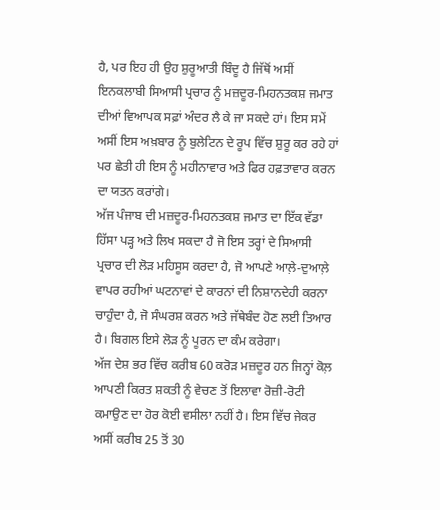ਹੈ, ਪਰ ਇਹ ਹੀ ਉਹ ਸ਼ੁਰੂਆਤੀ ਬਿੰਦੂ ਹੈ ਜਿੱਥੋਂ ਅਸੀਂ ਇਨਕਲਾਬੀ ਸਿਆਸੀ ਪ੍ਰਚਾਰ ਨੂੰ ਮਜ਼ਦੂਰ-ਮਿਹਨਤਕਸ਼ ਜਮਾਤ ਦੀਆਂ ਵਿਆਪਕ ਸਫ਼ਾਂ ਅੰਦਰ ਲੈ ਕੇ ਜਾ ਸਕਦੇ ਹਾਂ। ਇਸ ਸਮੇਂ ਅਸੀਂ ਇਸ ਅਖ਼ਬਾਰ ਨੂੰ ਬੁਲੇਟਿਨ ਦੇ ਰੂਪ ਵਿੱਚ ਸ਼ੁਰੂ ਕਰ ਰਹੇ ਹਾਂ ਪਰ ਛੇਤੀ ਹੀ ਇਸ ਨੂੰ ਮਹੀਨਾਵਾਰ ਅਤੇ ਫਿਰ ਹਫ਼ਤਾਵਾਰ ਕਰਨ ਦਾ ਯਤਨ ਕਰਾਂਗੇ।
ਅੱਜ ਪੰਜਾਬ ਦੀ ਮਜ਼ਦੂਰ-ਮਿਹਨਤਕਸ਼ ਜਮਾਤ ਦਾ ਇੱਕ ਵੱਡਾ ਹਿੱਸਾ ਪੜ੍ਹ ਅਤੇ ਲਿਖ ਸਕਦਾ ਹੈ ਜੋ ਇਸ ਤਰ੍ਹਾਂ ਦੇ ਸਿਆਸੀ ਪ੍ਰਚਾਰ ਦੀ ਲੋੜ ਮਹਿਸੂਸ ਕਰਦਾ ਹੈ, ਜੋ ਆਪਣੇ ਆਲ਼ੇ-ਦੁਆਲ਼ੇ ਵਾਪਰ ਰਹੀਆਂ ਘਟਨਾਵਾਂ ਦੇ ਕਾਰਨਾਂ ਦੀ ਨਿਸ਼ਾਨਦੇਹੀ ਕਰਨਾ ਚਾਹੁੰਦਾ ਹੈ, ਜੋ ਸੰਘਰਸ਼ ਕਰਨ ਅਤੇ ਜੱਥੇਬੰਦ ਹੋਣ ਲਈ ਤਿਆਰ ਹੈ। ਬਿਗਲ ਇਸੇ ਲੋੜ ਨੂੰ ਪੂਰਨ ਦਾ ਕੰਮ ਕਰੇਗਾ।
ਅੱਜ ਦੇਸ਼ ਭਰ ਵਿੱਚ ਕਰੀਬ 60 ਕਰੋੜ ਮਜ਼ਦੂਰ ਹਨ ਜਿਨ੍ਹਾਂ ਕੋਲ਼ ਆਪਣੀ ਕਿਰਤ ਸ਼ਕਤੀ ਨੂੰ ਵੇਚਣ ਤੋਂ ਇਲਾਵਾ ਰੋਜ਼ੀ-ਰੋਟੀ ਕਮਾਉਣ ਦਾ ਹੋਰ ਕੋਈ ਵਸੀਲਾ ਨਹੀਂ ਹੈ। ਇਸ ਵਿੱਚ ਜੇਕਰ ਅਸੀਂ ਕਰੀਬ 25 ਤੋਂ 30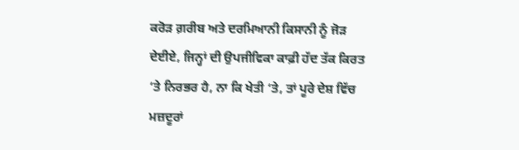ਕਰੋੜ ਗ਼ਰੀਬ ਅਤੇ ਦਰਮਿਆਨੀ ਕਿਸਾਨੀ ਨੂੰ ਜੋੜ ਦੇਈਏ, ਜਿਨ੍ਹਾਂ ਦੀ ਉਪਜੀਵਿਕਾ ਕਾਫ਼ੀ ਹੱਦ ਤੱਕ ਕਿਰਤ ‘ਤੇ ਨਿਰਭਰ ਹੈ, ਨਾ ਕਿ ਖੇਤੀ ‘ਤੇ, ਤਾਂ ਪੂਰੇ ਦੇਸ਼ ਵਿੱਚ ਮਜ਼ਦੂਰਾਂ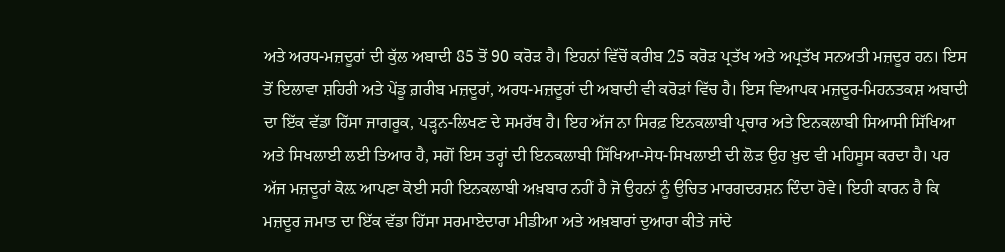ਅਤੇ ਅਰਧ-ਮਜ਼ਦੂਰਾਂ ਦੀ ਕੁੱਲ ਅਬਾਦੀ 85 ਤੋਂ 90 ਕਰੋੜ ਹੈ। ਇਹਨਾਂ ਵਿੱਚੋਂ ਕਰੀਬ 25 ਕਰੋੜ ਪ੍ਰਤੱਖ ਅਤੇ ਅਪ੍ਰਤੱਖ ਸਨਅਤੀ ਮਜ਼ਦੂਰ ਹਨ। ਇਸ ਤੋਂ ਇਲਾਵਾ ਸ਼ਹਿਰੀ ਅਤੇ ਪੇਂਡੂ ਗ਼ਰੀਬ ਮਜ਼ਦੂਰਾਂ, ਅਰਧ-ਮਜ਼ਦੂਰਾਂ ਦੀ ਅਬਾਦੀ ਵੀ ਕਰੋੜਾਂ ਵਿੱਚ ਹੈ। ਇਸ ਵਿਆਪਕ ਮਜ਼ਦੂਰ-ਮਿਹਨਤਕਸ਼ ਅਬਾਦੀ ਦਾ ਇੱਕ ਵੱਡਾ ਹਿੱਸਾ ਜਾਗਰੂਕ, ਪੜ੍ਹਨ-ਲਿਖਣ ਦੇ ਸਮਰੱਥ ਹੈ। ਇਹ ਅੱਜ ਨਾ ਸਿਰਫ਼ ਇਨਕਲਾਬੀ ਪ੍ਰਚਾਰ ਅਤੇ ਇਨਕਲਾਬੀ ਸਿਆਸੀ ਸਿੱਖਿਆ ਅਤੇ ਸਿਖਲਾਈ ਲਈ ਤਿਆਰ ਹੈ, ਸਗੋਂ ਇਸ ਤਰ੍ਹਾਂ ਦੀ ਇਨਕਲਾਬੀ ਸਿੱਖਿਆ-ਸੇਧ-ਸਿਖਲਾਈ ਦੀ ਲੋੜ ਉਹ ਖ਼ੁਦ ਵੀ ਮਹਿਸੂਸ ਕਰਦਾ ਹੈ। ਪਰ ਅੱਜ ਮਜ਼ਦੂਰਾਂ ਕੋਲ਼ ਆਪਣਾ ਕੋਈ ਸਹੀ ਇਨਕਲਾਬੀ ਅਖ਼ਬਾਰ ਨਹੀਂ ਹੈ ਜੋ ਉਹਨਾਂ ਨੂੰ ਉਚਿਤ ਮਾਰਗਦਰਸ਼ਨ ਦਿੰਦਾ ਹੋਵੇ। ਇਹੀ ਕਾਰਨ ਹੈ ਕਿ ਮਜ਼ਦੂਰ ਜਮਾਤ ਦਾ ਇੱਕ ਵੱਡਾ ਹਿੱਸਾ ਸਰਮਾਏਦਾਰਾ ਮੀਡੀਆ ਅਤੇ ਅਖ਼ਬਾਰਾਂ ਦੁਆਰਾ ਕੀਤੇ ਜਾਂਦੇ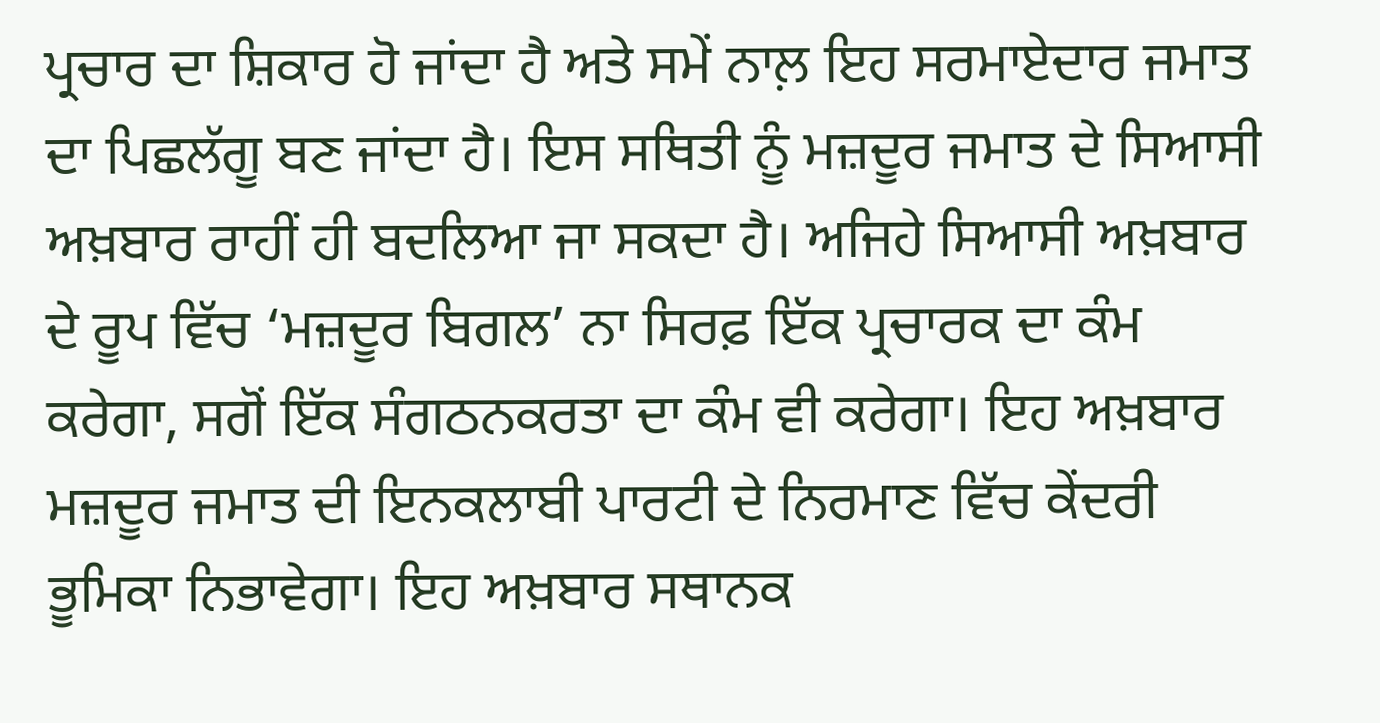ਪ੍ਰਚਾਰ ਦਾ ਸ਼ਿਕਾਰ ਹੋ ਜਾਂਦਾ ਹੈ ਅਤੇ ਸਮੇਂ ਨਾਲ਼ ਇਹ ਸਰਮਾਏਦਾਰ ਜਮਾਤ ਦਾ ਪਿਛਲੱਗੂ ਬਣ ਜਾਂਦਾ ਹੈ। ਇਸ ਸਥਿਤੀ ਨੂੰ ਮਜ਼ਦੂਰ ਜਮਾਤ ਦੇ ਸਿਆਸੀ ਅਖ਼ਬਾਰ ਰਾਹੀਂ ਹੀ ਬਦਲਿਆ ਜਾ ਸਕਦਾ ਹੈ। ਅਜਿਹੇ ਸਿਆਸੀ ਅਖ਼ਬਾਰ ਦੇ ਰੂਪ ਵਿੱਚ ‘ਮਜ਼ਦੂਰ ਬਿਗਲ’ ਨਾ ਸਿਰਫ਼ ਇੱਕ ਪ੍ਰਚਾਰਕ ਦਾ ਕੰਮ ਕਰੇਗਾ, ਸਗੋਂ ਇੱਕ ਸੰਗਠਨਕਰਤਾ ਦਾ ਕੰਮ ਵੀ ਕਰੇਗਾ। ਇਹ ਅਖ਼ਬਾਰ ਮਜ਼ਦੂਰ ਜਮਾਤ ਦੀ ਇਨਕਲਾਬੀ ਪਾਰਟੀ ਦੇ ਨਿਰਮਾਣ ਵਿੱਚ ਕੇਂਦਰੀ ਭੂਮਿਕਾ ਨਿਭਾਵੇਗਾ। ਇਹ ਅਖ਼ਬਾਰ ਸਥਾਨਕ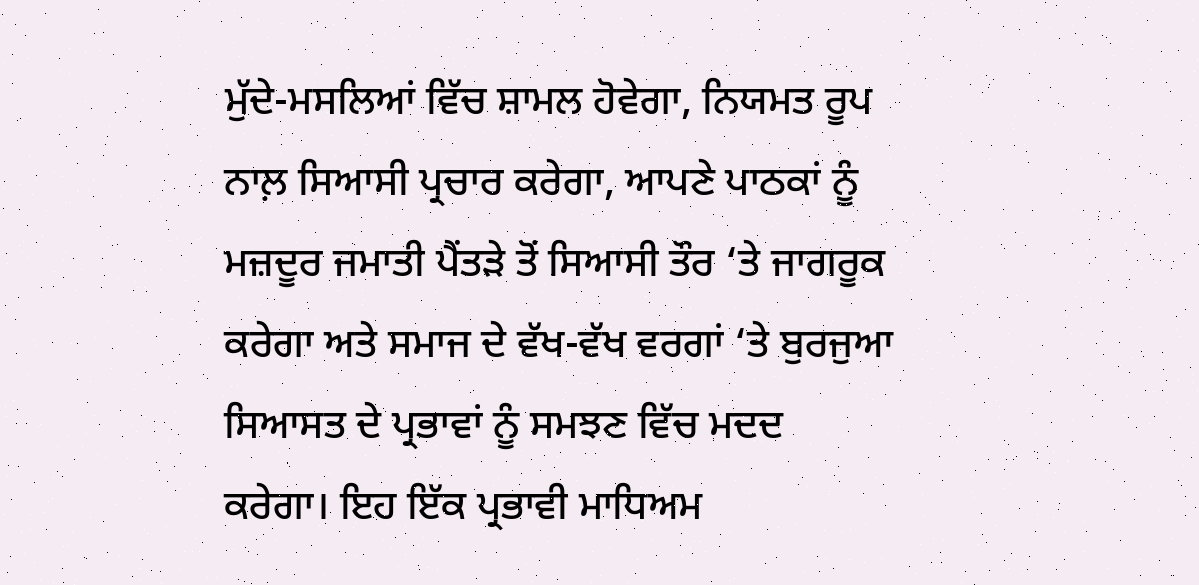ਮੁੱਦੇ-ਮਸਲਿਆਂ ਵਿੱਚ ਸ਼ਾਮਲ ਹੋਵੇਗਾ, ਨਿਯਮਤ ਰੂਪ ਨਾਲ਼ ਸਿਆਸੀ ਪ੍ਰਚਾਰ ਕਰੇਗਾ, ਆਪਣੇ ਪਾਠਕਾਂ ਨੂੰ ਮਜ਼ਦੂਰ ਜਮਾਤੀ ਪੈਂਤੜੇ ਤੋਂ ਸਿਆਸੀ ਤੌਰ ‘ਤੇ ਜਾਗਰੂਕ ਕਰੇਗਾ ਅਤੇ ਸਮਾਜ ਦੇ ਵੱਖ-ਵੱਖ ਵਰਗਾਂ ‘ਤੇ ਬੁਰਜੁਆ ਸਿਆਸਤ ਦੇ ਪ੍ਰਭਾਵਾਂ ਨੂੰ ਸਮਝਣ ਵਿੱਚ ਮਦਦ ਕਰੇਗਾ। ਇਹ ਇੱਕ ਪ੍ਰਭਾਵੀ ਮਾਧਿਅਮ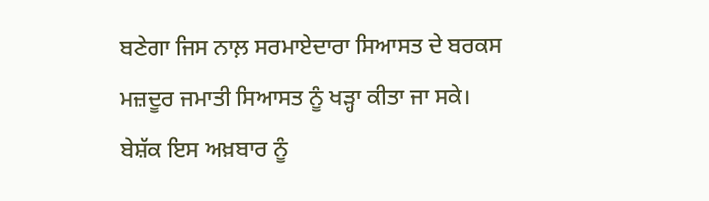ਬਣੇਗਾ ਜਿਸ ਨਾਲ਼ ਸਰਮਾਏਦਾਰਾ ਸਿਆਸਤ ਦੇ ਬਰਕਸ ਮਜ਼ਦੂਰ ਜਮਾਤੀ ਸਿਆਸਤ ਨੂੰ ਖੜ੍ਹਾ ਕੀਤਾ ਜਾ ਸਕੇ।
ਬੇਸ਼ੱਕ ਇਸ ਅਖ਼ਬਾਰ ਨੂੰ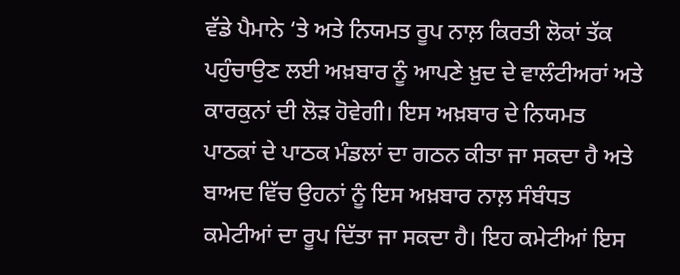ਵੱਡੇ ਪੈਮਾਨੇ ‘ਤੇ ਅਤੇ ਨਿਯਮਤ ਰੂਪ ਨਾਲ਼ ਕਿਰਤੀ ਲੋਕਾਂ ਤੱਕ ਪਹੁੰਚਾਉਣ ਲਈ ਅਖ਼ਬਾਰ ਨੂੰ ਆਪਣੇ ਖ਼ੁਦ ਦੇ ਵਾਲੰਟੀਅਰਾਂ ਅਤੇ ਕਾਰਕੁਨਾਂ ਦੀ ਲੋੜ ਹੋਵੇਗੀ। ਇਸ ਅਖ਼ਬਾਰ ਦੇ ਨਿਯਮਤ ਪਾਠਕਾਂ ਦੇ ਪਾਠਕ ਮੰਡਲਾਂ ਦਾ ਗਠਨ ਕੀਤਾ ਜਾ ਸਕਦਾ ਹੈ ਅਤੇ ਬਾਅਦ ਵਿੱਚ ਉਹਨਾਂ ਨੂੰ ਇਸ ਅਖ਼ਬਾਰ ਨਾਲ਼ ਸੰਬੰਧਤ ਕਮੇਟੀਆਂ ਦਾ ਰੂਪ ਦਿੱਤਾ ਜਾ ਸਕਦਾ ਹੈ। ਇਹ ਕਮੇਟੀਆਂ ਇਸ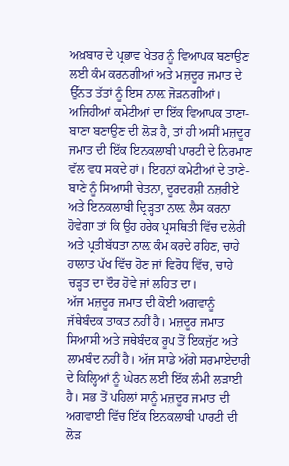ਅਖ਼ਬਾਰ ਦੇ ਪ੍ਰਭਾਵ ਖੇਤਰ ਨੂੰ ਵਿਆਪਕ ਬਣਾਉਣ ਲਈ ਕੰਮ ਕਰਨਗੀਆਂ ਅਤੇ ਮਜ਼ਦੂਰ ਜਮਾਤ ਦੇ ਉੱਨਤ ਤੱਤਾਂ ਨੂੰ ਇਸ ਨਾਲ਼ ਜੋੜਨਗੀਆਂ। ਅਜਿਹੀਆਂ ਕਮੇਟੀਆਂ ਦਾ ਇੱਕ ਵਿਆਪਕ ਤਾਣਾ-ਬਾਣਾ ਬਣਾਉਣ ਦੀ ਲੋੜ ਹੈ, ਤਾਂ ਹੀ ਅਸੀਂ ਮਜ਼ਦੂਰ ਜਮਾਤ ਦੀ ਇੱਕ ਇਨਕਲਾਬੀ ਪਾਰਟੀ ਦੇ ਨਿਰਮਾਣ ਵੱਲ ਵਧ ਸਕਦੇ ਹਾਂ। ਇਹਨਾਂ ਕਮੇਟੀਆਂ ਦੇ ਤਾਣੇ-ਬਾਣੇ ਨੂੰ ਸਿਆਸੀ ਚੇਤਨਾ, ਦੂਰਦਰਸ਼ੀ ਨਜ਼ਰੀਏ ਅਤੇ ਇਨਕਲਾਬੀ ਦ੍ਰਿੜ੍ਹਤਾ ਨਾਲ਼ ਲੈਸ ਕਰਨਾ ਹੋਵੇਗਾ ਤਾਂ ਕਿ ਉਹ ਹਰੇਕ ਪ੍ਰਸਥਿਤੀ ਵਿੱਚ ਦਲੇਰੀ ਅਤੇ ਪ੍ਰਤੀਬੱਧਤਾ ਨਾਲ਼ ਕੰਮ ਕਰਦੇ ਰਹਿਣ, ਚਾਹੇ ਹਾਲਾਤ ਪੱਖ ਵਿੱਚ ਹੋਣ ਜਾਂ ਵਿਰੋਧ ਵਿੱਚ, ਚਾਹੇ ਚੜ੍ਹਤ ਦਾ ਦੌਰ ਹੋਵੇ ਜਾਂ ਲਹਿਤ ਦਾ।
ਅੱਜ ਮਜ਼ਦੂਰ ਜਮਾਤ ਦੀ ਕੋਈ ਅਗਵਾਨੂੰ ਜੱਥੇਬੰਦਕ ਤਾਕਤ ਨਹੀਂ ਹੈ। ਮਜ਼ਦੂਰ ਜਮਾਤ ਸਿਆਸੀ ਅਤੇ ਜਥੇਬੰਦਕ ਰੂਪ ਤੋਂ ਇਕਜੁੱਟ ਅਤੇ ਲਾਮਬੰਦ ਨਹੀਂ ਹੈ। ਅੱਜ ਸਾਡੇ ਅੱਗੇ ਸਰਮਾਏਦਾਰੀ ਦੇ ਕਿਲ੍ਹਿਆਂ ਨੂੰ ਘੇਰਨ ਲਈ ਇੱਕ ਲੰਮੀ ਲੜਾਈ ਹੈ। ਸਭ ਤੋਂ ਪਹਿਲਾਂ ਸਾਨੂੰ ਮਜ਼ਦੂਰ ਜਮਾਤ ਦੀ ਅਗਵਾਈ ਵਿੱਚ ਇੱਕ ਇਨਕਲਾਬੀ ਪਾਰਟੀ ਦੀ ਲੋੜ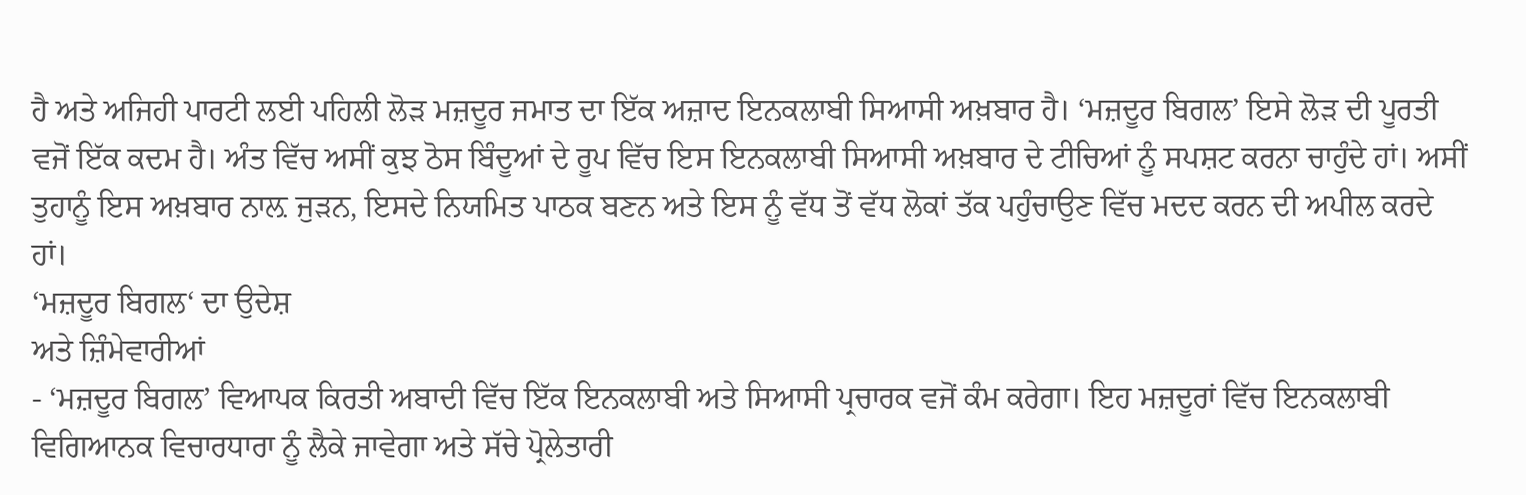ਹੈ ਅਤੇ ਅਜਿਹੀ ਪਾਰਟੀ ਲਈ ਪਹਿਲੀ ਲੋੜ ਮਜ਼ਦੂਰ ਜਮਾਤ ਦਾ ਇੱਕ ਅਜ਼ਾਦ ਇਨਕਲਾਬੀ ਸਿਆਸੀ ਅਖ਼ਬਾਰ ਹੈ। ‘ਮਜ਼ਦੂਰ ਬਿਗਲ’ ਇਸੇ ਲੋੜ ਦੀ ਪੂਰਤੀ ਵਜੋਂ ਇੱਕ ਕਦਮ ਹੈ। ਅੰਤ ਵਿੱਚ ਅਸੀਂ ਕੁਝ ਠੋਸ ਬਿੰਦੂਆਂ ਦੇ ਰੂਪ ਵਿੱਚ ਇਸ ਇਨਕਲਾਬੀ ਸਿਆਸੀ ਅਖ਼ਬਾਰ ਦੇ ਟੀਚਿਆਂ ਨੂੰ ਸਪਸ਼ਟ ਕਰਨਾ ਚਾਹੁੰਦੇ ਹਾਂ। ਅਸੀਂ ਤੁਹਾਨੂੰ ਇਸ ਅਖ਼ਬਾਰ ਨਾਲ਼ ਜੁੜਨ, ਇਸਦੇ ਨਿਯਮਿਤ ਪਾਠਕ ਬਣਨ ਅਤੇ ਇਸ ਨੂੰ ਵੱਧ ਤੋਂ ਵੱਧ ਲੋਕਾਂ ਤੱਕ ਪਹੁੰਚਾਉਣ ਵਿੱਚ ਮਦਦ ਕਰਨ ਦੀ ਅਪੀਲ ਕਰਦੇ ਹਾਂ।
‘ਮਜ਼ਦੂਰ ਬਿਗਲ‘ ਦਾ ਉਦੇਸ਼
ਅਤੇ ਜ਼ਿੰਮੇਵਾਰੀਆਂ
- ‘ਮਜ਼ਦੂਰ ਬਿਗਲ’ ਵਿਆਪਕ ਕਿਰਤੀ ਅਬਾਦੀ ਵਿੱਚ ਇੱਕ ਇਨਕਲਾਬੀ ਅਤੇ ਸਿਆਸੀ ਪ੍ਰਚਾਰਕ ਵਜੋਂ ਕੰਮ ਕਰੇਗਾ। ਇਹ ਮਜ਼ਦੂਰਾਂ ਵਿੱਚ ਇਨਕਲਾਬੀ ਵਿਗਿਆਨਕ ਵਿਚਾਰਧਾਰਾ ਨੂੰ ਲੈਕੇ ਜਾਵੇਗਾ ਅਤੇ ਸੱਚੇ ਪ੍ਰੋਲੇਤਾਰੀ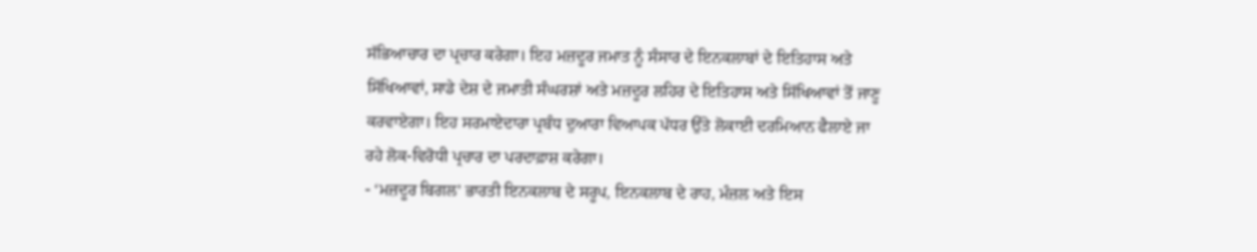ਸੱਭਿਆਚਾਰ ਦਾ ਪ੍ਰਚਾਰ ਕਰੇਗਾ। ਇਹ ਮਜ਼ਦੂਰ ਜਮਾਤ ਨੂੰ ਸੰਸਾਰ ਦੇ ਇਨਕਲਾਬਾਂ ਦੇ ਇਤਿਹਾਸ ਅਤੇ ਸਿੱਖਿਆਵਾਂ, ਸਾਡੇ ਦੇਸ਼ ਦੇ ਜਮਾਤੀ ਸੰਘਰਸ਼ਾਂ ਅਤੇ ਮਜ਼ਦੂਰ ਲਹਿਰ ਦੇ ਇਤਿਹਾਸ ਅਤੇ ਸਿੱਖਿਆਵਾਂ ਤੋਂ ਜਾਣੂ ਕਰਵਾਏਗਾ। ਇਹ ਸਰਮਾਏਦਾਰਾ ਪ੍ਰਬੰਧ ਦੁਆਰਾ ਵਿਆਪਕ ਪੱਧਰ ਉੱਤੇ ਲੋਕਾਈ ਦਰਮਿਆਨ ਫੈਲਾਏ ਜਾ ਰਹੇ ਲੋਕ-ਵਿਰੋਧੀ ਪ੍ਰਚਾਰ ਦਾ ਪਰਦਾਫ਼ਾਸ਼ ਕਰੇਗਾ।
- ‘ਮਜ਼ਦੂਰ ਬਿਗਲ’ ਭਾਰਤੀ ਇਨਕਲਾਬ ਦੇ ਸਰੂਪ, ਇਨਕਲਾਬ ਦੇ ਰਾਹ, ਮੰਜ਼ਲ ਅਤੇ ਇਸ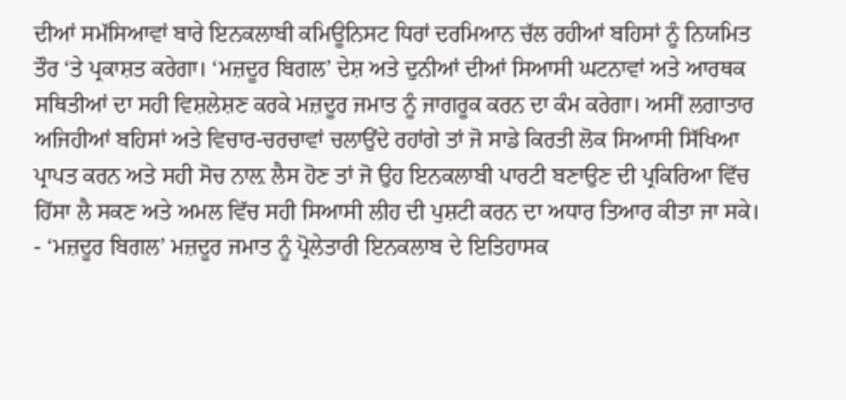ਦੀਆਂ ਸਮੱਸਿਆਵਾਂ ਬਾਰੇ ਇਨਕਲਾਬੀ ਕਮਿਊਨਿਸਟ ਧਿਰਾਂ ਦਰਮਿਆਨ ਚੱਲ ਰਹੀਆਂ ਬਹਿਸਾਂ ਨੂੰ ਨਿਯਮਿਤ ਤੌਰ ‘ਤੇ ਪ੍ਰਕਾਸ਼ਤ ਕਰੇਗਾ। ‘ਮਜ਼ਦੂਰ ਬਿਗਲ’ ਦੇਸ਼ ਅਤੇ ਦੁਨੀਆਂ ਦੀਆਂ ਸਿਆਸੀ ਘਟਨਾਵਾਂ ਅਤੇ ਆਰਥਕ ਸਥਿਤੀਆਂ ਦਾ ਸਹੀ ਵਿਸ਼ਲੇਸ਼ਣ ਕਰਕੇ ਮਜ਼ਦੂਰ ਜਮਾਤ ਨੂੰ ਜਾਗਰੂਕ ਕਰਨ ਦਾ ਕੰਮ ਕਰੇਗਾ। ਅਸੀਂ ਲਗਾਤਾਰ ਅਜਿਹੀਆਂ ਬਹਿਸਾਂ ਅਤੇ ਵਿਚਾਰ-ਚਰਚਾਵਾਂ ਚਲਾਉਂਦੇ ਰਹਾਂਗੇ ਤਾਂ ਜੋ ਸਾਡੇ ਕਿਰਤੀ ਲੋਕ ਸਿਆਸੀ ਸਿੱਖਿਆ ਪ੍ਰਾਪਤ ਕਰਨ ਅਤੇ ਸਹੀ ਸੋਚ ਨਾਲ਼ ਲੈਸ ਹੋਣ ਤਾਂ ਜੋ ਉਹ ਇਨਕਲਾਬੀ ਪਾਰਟੀ ਬਣਾਉਣ ਦੀ ਪ੍ਰਕਿਰਿਆ ਵਿੱਚ ਹਿੱਸਾ ਲੈ ਸਕਣ ਅਤੇ ਅਮਲ ਵਿੱਚ ਸਹੀ ਸਿਆਸੀ ਲੀਹ ਦੀ ਪੁਸ਼ਟੀ ਕਰਨ ਦਾ ਅਧਾਰ ਤਿਆਰ ਕੀਤਾ ਜਾ ਸਕੇ।
- ‘ਮਜ਼ਦੂਰ ਬਿਗਲ’ ਮਜ਼ਦੂਰ ਜਮਾਤ ਨੂੰ ਪ੍ਰੋਲੇਤਾਰੀ ਇਨਕਲਾਬ ਦੇ ਇਤਿਹਾਸਕ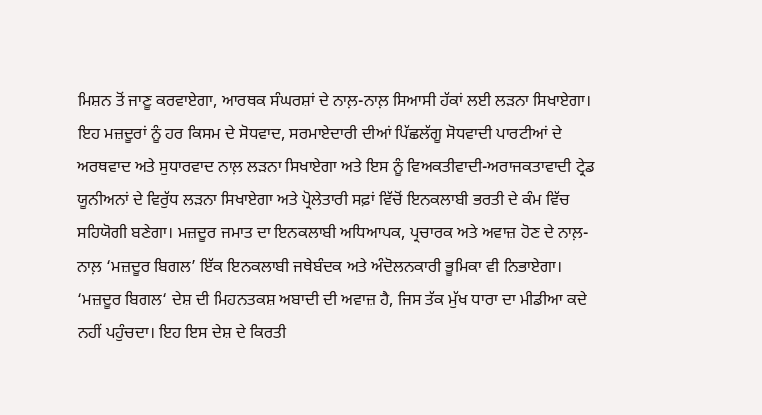ਮਿਸ਼ਨ ਤੋਂ ਜਾਣੂ ਕਰਵਾਏਗਾ, ਆਰਥਕ ਸੰਘਰਸ਼ਾਂ ਦੇ ਨਾਲ਼-ਨਾਲ਼ ਸਿਆਸੀ ਹੱਕਾਂ ਲਈ ਲੜਨਾ ਸਿਖਾਏਗਾ। ਇਹ ਮਜ਼ਦੂਰਾਂ ਨੂੰ ਹਰ ਕਿਸਮ ਦੇ ਸੋਧਵਾਦ, ਸਰਮਾਏਦਾਰੀ ਦੀਆਂ ਪਿੱਛਲੱਗੂ ਸੋਧਵਾਦੀ ਪਾਰਟੀਆਂ ਦੇ ਅਰਥਵਾਦ ਅਤੇ ਸੁਧਾਰਵਾਦ ਨਾਲ਼ ਲੜਨਾ ਸਿਖਾਏਗਾ ਅਤੇ ਇਸ ਨੂੰ ਵਿਅਕਤੀਵਾਦੀ-ਅਰਾਜਕਤਾਵਾਦੀ ਟ੍ਰੇਡ ਯੂਨੀਅਨਾਂ ਦੇ ਵਿਰੁੱਧ ਲੜਨਾ ਸਿਖਾਏਗਾ ਅਤੇ ਪ੍ਰੋਲੇਤਾਰੀ ਸਫ਼ਾਂ ਵਿੱਚੋਂ ਇਨਕਲਾਬੀ ਭਰਤੀ ਦੇ ਕੰਮ ਵਿੱਚ ਸਹਿਯੋਗੀ ਬਣੇਗਾ। ਮਜ਼ਦੂਰ ਜਮਾਤ ਦਾ ਇਨਕਲਾਬੀ ਅਧਿਆਪਕ, ਪ੍ਰਚਾਰਕ ਅਤੇ ਅਵਾਜ਼ ਹੋਣ ਦੇ ਨਾਲ਼-ਨਾਲ਼ ‘ਮਜ਼ਦੂਰ ਬਿਗਲ’ ਇੱਕ ਇਨਕਲਾਬੀ ਜਥੇਬੰਦਕ ਅਤੇ ਅੰਦੋਲਨਕਾਰੀ ਭੂਮਿਕਾ ਵੀ ਨਿਭਾਏਗਾ।
‘ਮਜ਼ਦੂਰ ਬਿਗਲ‘ ਦੇਸ਼ ਦੀ ਮਿਹਨਤਕਸ਼ ਅਬਾਦੀ ਦੀ ਅਵਾਜ਼ ਹੈ, ਜਿਸ ਤੱਕ ਮੁੱਖ ਧਾਰਾ ਦਾ ਮੀਡੀਆ ਕਦੇ ਨਹੀਂ ਪਹੁੰਚਦਾ। ਇਹ ਇਸ ਦੇਸ਼ ਦੇ ਕਿਰਤੀ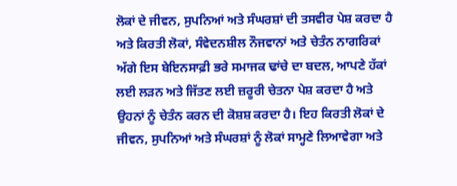ਲੋਕਾਂ ਦੇ ਜੀਵਨ, ਸੁਪਨਿਆਂ ਅਤੇ ਸੰਘਰਸ਼ਾਂ ਦੀ ਤਸਵੀਰ ਪੇਸ਼ ਕਰਦਾ ਹੈ ਅਤੇ ਕਿਰਤੀ ਲੋਕਾਂ, ਸੰਵੇਦਨਸ਼ੀਲ ਨੌਜਵਾਨਾਂ ਅਤੇ ਚੇਤੰਨ ਨਾਗਰਿਕਾਂ ਅੱਗੇ ਇਸ ਬੇਇਨਸਾਫ਼ੀ ਭਰੇ ਸਮਾਜਕ ਢਾਂਚੇ ਦਾ ਬਦਲ, ਆਪਣੇ ਹੱਕਾਂ ਲਈ ਲੜਨ ਅਤੇ ਜਿੱਤਣ ਲਈ ਜ਼ਰੂਰੀ ਚੇਤਨਾ ਪੇਸ਼ ਕਰਦਾ ਹੈ ਅਤੇ ਉਹਨਾਂ ਨੂੰ ਚੇਤੰਨ ਕਰਨ ਦੀ ਕੋਸ਼ਸ਼ ਕਰਦਾ ਹੈ। ਇਹ ਕਿਰਤੀ ਲੋਕਾਂ ਦੇ ਜੀਵਨ, ਸੁਪਨਿਆਂ ਅਤੇ ਸੰਘਰਸ਼ਾਂ ਨੂੰ ਲੋਕਾਂ ਸਾਮ੍ਹਣੇ ਲਿਆਵੇਗਾ ਅਤੇ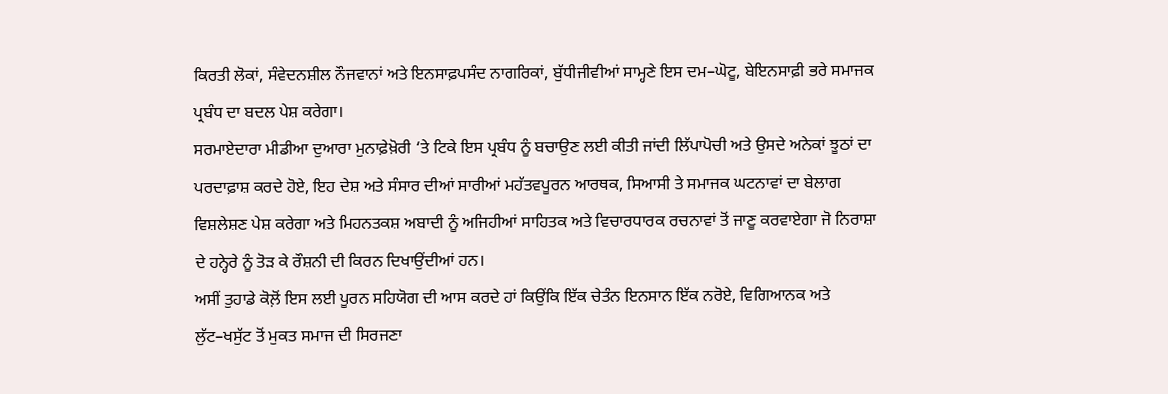ਕਿਰਤੀ ਲੋਕਾਂ, ਸੰਵੇਦਨਸ਼ੀਲ ਨੌਜਵਾਨਾਂ ਅਤੇ ਇਨਸਾਫ਼ਪਸੰਦ ਨਾਗਰਿਕਾਂ, ਬੁੱਧੀਜੀਵੀਆਂ ਸਾਮ੍ਹਣੇ ਇਸ ਦਮ–ਘੋਟੂ, ਬੇਇਨਸਾਫ਼ੀ ਭਰੇ ਸਮਾਜਕ ਪ੍ਰਬੰਧ ਦਾ ਬਦਲ ਪੇਸ਼ ਕਰੇਗਾ।
ਸਰਮਾਏਦਾਰਾ ਮੀਡੀਆ ਦੁਆਰਾ ਮੁਨਾਫ਼ੇਖ਼ੋਰੀ ‘ਤੇ ਟਿਕੇ ਇਸ ਪ੍ਰਬੰਧ ਨੂੰ ਬਚਾਉਣ ਲਈ ਕੀਤੀ ਜਾਂਦੀ ਲਿੱਪਾਪੋਚੀ ਅਤੇ ਉਸਦੇ ਅਨੇਕਾਂ ਝੂਠਾਂ ਦਾ ਪਰਦਾਫ਼ਾਸ਼ ਕਰਦੇ ਹੋਏ, ਇਹ ਦੇਸ਼ ਅਤੇ ਸੰਸਾਰ ਦੀਆਂ ਸਾਰੀਆਂ ਮਹੱਤਵਪੂਰਨ ਆਰਥਕ, ਸਿਆਸੀ ਤੇ ਸਮਾਜਕ ਘਟਨਾਵਾਂ ਦਾ ਬੇਲਾਗ ਵਿਸ਼ਲੇਸ਼ਣ ਪੇਸ਼ ਕਰੇਗਾ ਅਤੇ ਮਿਹਨਤਕਸ਼ ਅਬਾਦੀ ਨੂੰ ਅਜਿਹੀਆਂ ਸਾਹਿਤਕ ਅਤੇ ਵਿਚਾਰਧਾਰਕ ਰਚਨਾਵਾਂ ਤੋਂ ਜਾਣੂ ਕਰਵਾਏਗਾ ਜੋ ਨਿਰਾਸ਼ਾ ਦੇ ਹਨ੍ਹੇਰੇ ਨੂੰ ਤੋੜ ਕੇ ਰੌਸ਼ਨੀ ਦੀ ਕਿਰਨ ਦਿਖਾਉਂਦੀਆਂ ਹਨ।
ਅਸੀਂ ਤੁਹਾਡੇ ਕੋਲ਼ੋਂ ਇਸ ਲਈ ਪੂਰਨ ਸਹਿਯੋਗ ਦੀ ਆਸ ਕਰਦੇ ਹਾਂ ਕਿਉਂਕਿ ਇੱਕ ਚੇਤੰਨ ਇਨਸਾਨ ਇੱਕ ਨਰੋਏ, ਵਿਗਿਆਨਕ ਅਤੇ ਲੁੱਟ–ਖਸੁੱਟ ਤੋਂ ਮੁਕਤ ਸਮਾਜ ਦੀ ਸਿਰਜਣਾ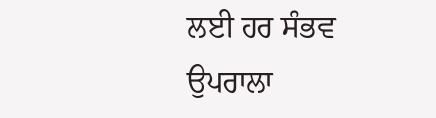ਲਈ ਹਰ ਸੰਭਵ ਉਪਰਾਲਾ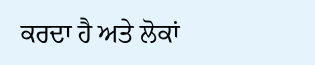ਕਰਦਾ ਹੈ ਅਤੇ ਲੋਕਾਂ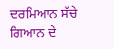ਦਰਮਿਆਨ ਸੱਚੇ ਗਿਆਨ ਦੇ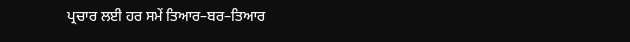ਪ੍ਰਚਾਰ ਲਈ ਹਰ ਸਮੇਂ ਤਿਆਰ–ਬਰ–ਤਿਆਰ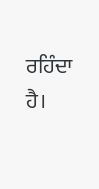ਰਹਿੰਦਾ ਹੈ।